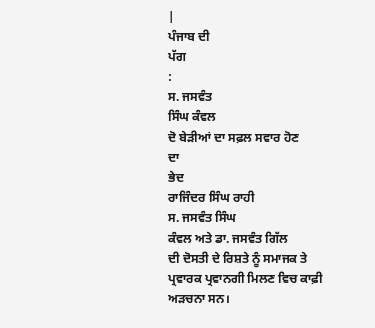|
ਪੰਜਾਬ ਦੀ
ਪੱਗ
:
ਸ. ਜਸਵੰਤ
ਸਿੰਘ ਕੰਵਲ
ਦੋ ਬੇੜੀਆਂ ਦਾ ਸਫ਼ਲ ਸਵਾਰ ਹੋਣ
ਦਾ
ਭੇਦ
ਰਾਜਿੰਦਰ ਸਿੰਘ ਰਾਹੀ
ਸ. ਜਸਵੰਤ ਸਿੰਘ
ਕੰਵਲ ਅਤੇ ਡਾ. ਜਸਵੰਤ ਗਿੱਲ
ਦੀ ਦੋਸਤੀ ਦੇ ਰਿਸ਼ਤੇ ਨੂੰ ਸਮਾਜਕ ਤੇ
ਪ੍ਰਵਾਰਕ ਪ੍ਰਵਾਨਗੀ ਮਿਲਣ ਵਿਚ ਕਾਫ਼ੀ ਅੜਚਨਾ ਸਨ।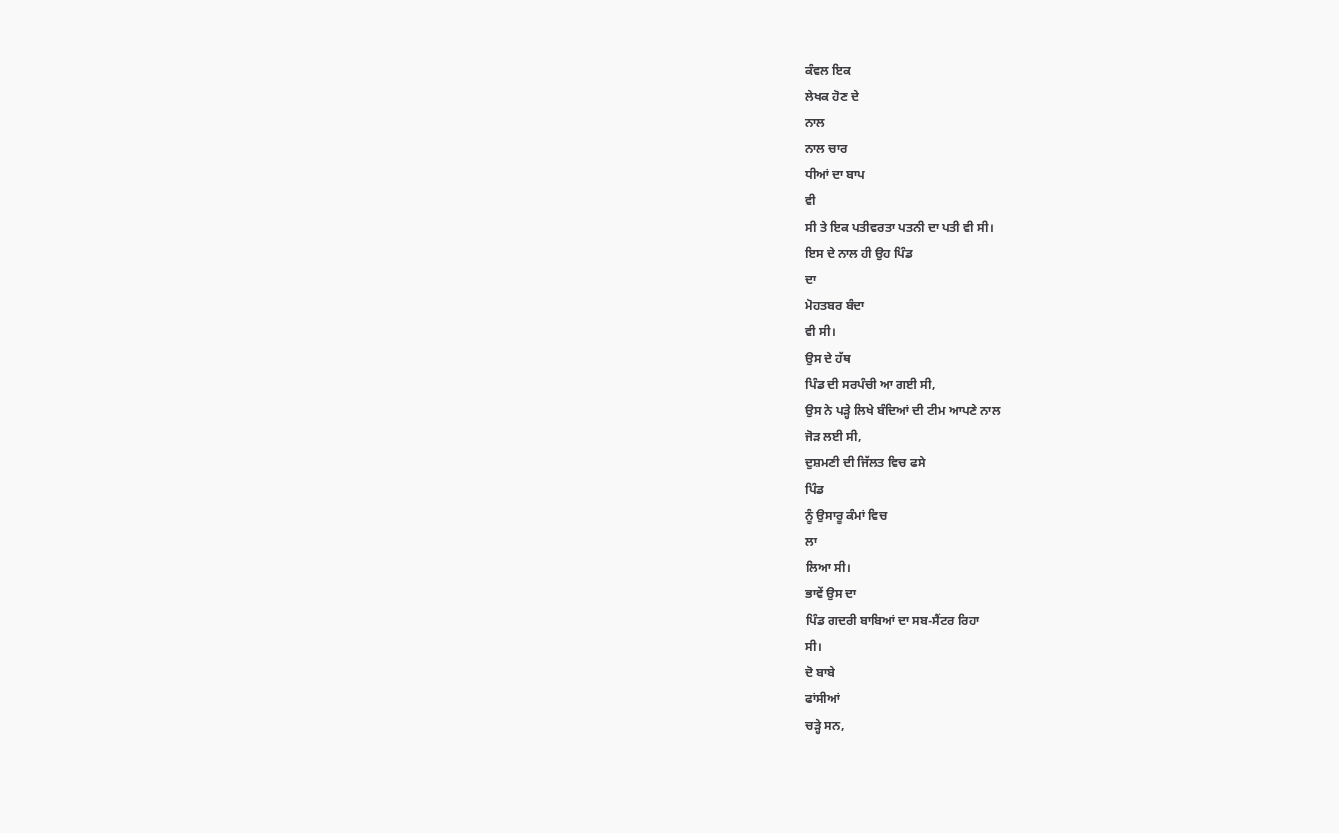ਕੰਵਲ ਇਕ
ਲੇਖਕ ਹੋਣ ਦੇ
ਨਾਲ
ਨਾਲ ਚਾਰ
ਧੀਆਂ ਦਾ ਬਾਪ
ਵੀ
ਸੀ ਤੇ ਇਕ ਪਤੀਵਰਤਾ ਪਤਨੀ ਦਾ ਪਤੀ ਵੀ ਸੀ।
ਇਸ ਦੇ ਨਾਲ ਹੀ ਉਹ ਪਿੰਡ
ਦਾ
ਮੋਹਤਬਰ ਬੰਦਾ
ਵੀ ਸੀ।
ਉਸ ਦੇ ਹੱਥ
ਪਿੰਡ ਦੀ ਸਰਪੰਚੀ ਆ ਗਈ ਸੀ,
ਉਸ ਨੇ ਪੜ੍ਹੇ ਲਿਖੇ ਬੰਦਿਆਂ ਦੀ ਟੀਮ ਆਪਣੇ ਨਾਲ
ਜੋੜ ਲਈ ਸੀ,
ਦੁਸ਼ਮਣੀ ਦੀ ਜਿੱਲਤ ਵਿਚ ਫਸੇ
ਪਿੰਡ
ਨੂੰ ਉਸਾਰੂ ਕੰਮਾਂ ਵਿਚ
ਲਾ
ਲਿਆ ਸੀ।
ਭਾਵੇਂ ਉਸ ਦਾ
ਪਿੰਡ ਗਦਰੀ ਬਾਬਿਆਂ ਦਾ ਸਬ-ਸੈਂਟਰ ਰਿਹਾ
ਸੀ।
ਦੋ ਬਾਬੇ
ਫਾਂਸੀਆਂ
ਚੜ੍ਹੇ ਸਨ,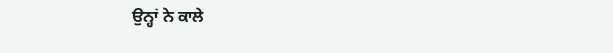ਉਨ੍ਹਾਂ ਨੇ ਕਾਲੇ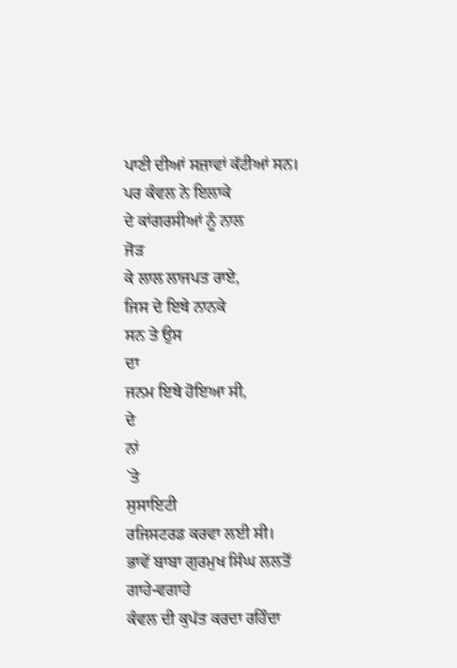ਪਾਣੀ ਦੀਆਂ ਸਜ਼ਾਵਾਂ ਕੱਟੀਆਂ ਸਨ।
ਪਰ ਕੰਵਲ ਨੇ ਇਲਾਕੇ
ਦੇ ਕਾਂਗਰਸੀਆਂ ਨੂੰ ਨਾਲ
ਜੋੜ
ਕੇ ਲਾਲ ਲਾਜਪਤ ਰਾਏ,
ਜਿਸ ਦੇ ਇਥੇ ਨਾਨਕੇ
ਸਨ ਤੇ ਉਸ
ਦਾ
ਜਨਮ ਇਥੇ ਹੋਇਆ ਸੀ,
ਦੇ
ਨਾਂ
`ਤੇ
ਸੁਸਾਇਟੀ
ਰਜਿਸਟਰਡ ਕਰਵਾ ਲਈ ਸੀ।
ਭਾਵੇਂ ਬਾਬਾ ਗੁਰਮੁਖ ਸਿੰਘ ਲਲਤੋਂ
ਗਾਹੇ-ਵਗਾਹੇ
ਕੰਵਲ ਦੀ ਕੁਪੱਤ ਕਰਦਾ ਰਹਿੰਦਾ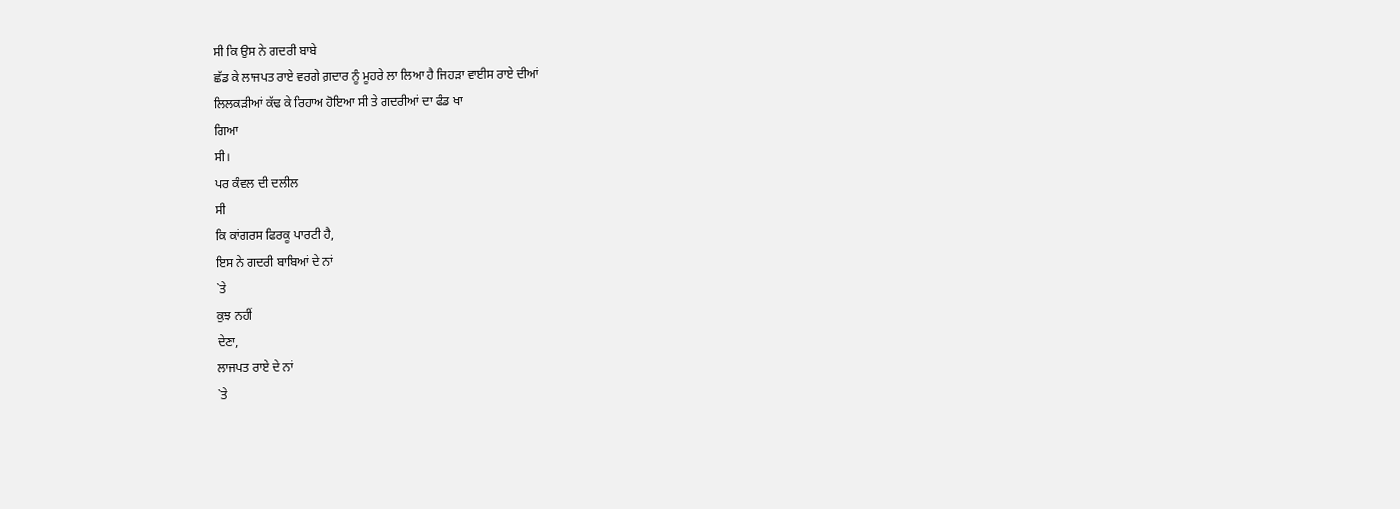ਸੀ ਕਿ ਉਸ ਨੇ ਗਦਰੀ ਬਾਬੇ
ਛੱਡ ਕੇ ਲਾਜਪਤ ਰਾਏ ਵਰਗੇ ਗ਼ਦਾਰ ਨੂੰ ਮੂਹਰੇ ਲਾ ਲਿਆ ਹੈ ਜਿਹੜਾ ਵਾਈਸ ਰਾਏ ਦੀਆਂ
ਲਿਲਕੜੀਆਂ ਕੱਢ ਕੇ ਰਿਹਾਅ ਹੋਇਆ ਸੀ ਤੇ ਗਦਰੀਆਂ ਦਾ ਫੰਡ ਖਾ
ਗਿਆ
ਸੀ।
ਪਰ ਕੰਵਲ ਦੀ ਦਲੀਲ
ਸੀ
ਕਿ ਕਾਂਗਰਸ ਫਿਰਕੂ ਪਾਰਟੀ ਹੈ,
ਇਸ ਨੇ ਗਦਰੀ ਬਾਬਿਆਂ ਦੇ ਨਾਂ
`ਤੇ
ਕੁਝ ਨਹੀਂ
ਦੇਣਾ,
ਲਾਜਪਤ ਰਾਏ ਦੇ ਨਾਂ
`ਤੇ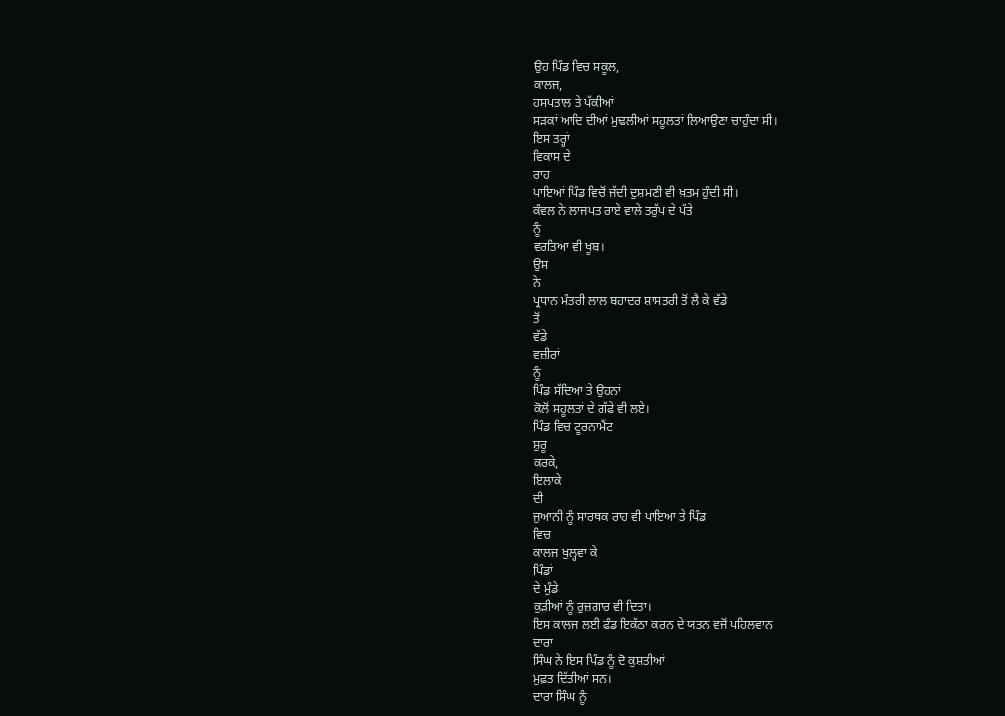ਉਹ ਪਿੰਡ ਵਿਚ ਸਕੂਲ,
ਕਾਲਜ,
ਹਸਪਤਾਲ ਤੇ ਪੱਕੀਆਂ
ਸੜਕਾਂ ਆਦਿ ਦੀਆਂ ਮੁਢਲੀਆਂ ਸਹੂਲਤਾਂ ਲਿਆਉਣਾ ਚਾਹੁੰਦਾ ਸੀ।
ਇਸ ਤਰ੍ਹਾਂ
ਵਿਕਾਸ ਦੇ
ਰਾਹ
ਪਾਇਆਂ ਪਿੰਡ ਵਿਚੋਂ ਜੱਦੀ ਦੁਸ਼ਮਣੀ ਵੀ ਖ਼ਤਮ ਹੁੰਦੀ ਸੀ।
ਕੰਵਲ ਨੇ ਲਾਜਪਤ ਰਾਏ ਵਾਲੇ ਤਰੁੱਪ ਦੇ ਪੱਤੇ
ਨੂੰ
ਵਰਤਿਆ ਵੀ ਖੂਬ।
ਉਸ
ਨੇ
ਪ੍ਰਧਾਨ ਮੰਤਰੀ ਲਾਲ ਬਹਾਦਰ ਸ਼ਾਸਤਰੀ ਤੋਂ ਲੈ ਕੇ ਵੱਡੇ
ਤੋਂ
ਵੱਡੇ
ਵਜ਼ੀਰਾਂ
ਨੂੰ
ਪਿੰਡ ਸੱਦਿਆ ਤੇ ਉਹਨਾਂ
ਕੋਲੋਂ ਸਹੂਲਤਾਂ ਦੇ ਗੱਫੇ ਵੀ ਲਏ।
ਪਿੰਡ ਵਿਚ ਟੂਰਨਾਮੈਂਟ
ਸ਼ੁਰੂ
ਕਰਕੇ,
ਇਲਾਕੇ
ਦੀ
ਜੁਆਨੀ ਨੂੰ ਸਾਰਥਕ ਰਾਹ ਵੀ ਪਾਇਆ ਤੇ ਪਿੰਡ
ਵਿਚ
ਕਾਲਜ ਖੁਲ੍ਹਵਾ ਕੇ
ਪਿੰਡਾਂ
ਦੇ ਮੁੰਡੇ
ਕੁੜੀਆਂ ਨੂੰ ਰੁਜ਼ਗਾਰ ਵੀ ਦਿਤਾ।
ਇਸ ਕਾਲਜ ਲਈ ਫੰਡ ਇਕੱਠਾ ਕਰਨ ਦੇ ਯਤਨ ਵਜੋਂ ਪਹਿਲਵਾਨ
ਦਾਰਾ
ਸਿੰਘ ਨੇ ਇਸ ਪਿੰਡ ਨੂੰ ਦੋ ਕੁਸ਼ਤੀਆਂ
ਮੁਫ਼ਤ ਦਿੱਤੀਆਂ ਸਨ।
ਦਾਰਾ ਸਿੰਘ ਨੂੰ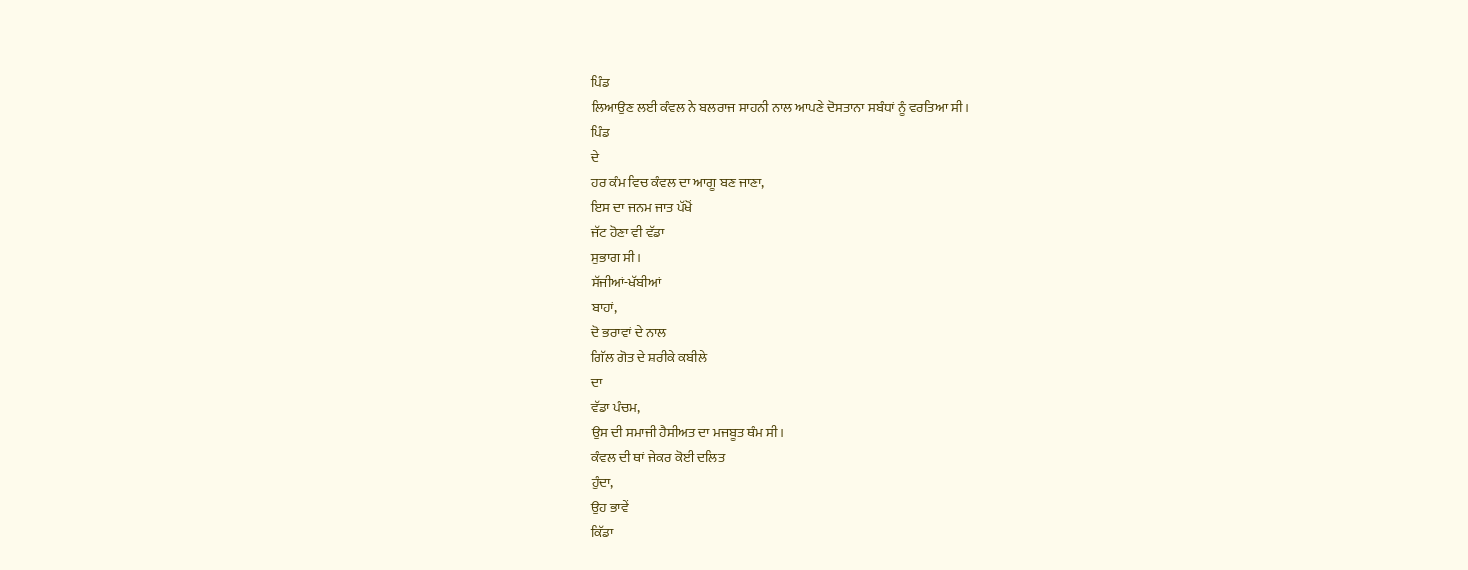ਪਿੰਡ
ਲਿਆਉਣ ਲਈ ਕੰਵਲ ਨੇ ਬਲਰਾਜ ਸਾਹਨੀ ਨਾਲ ਆਪਣੇ ਦੋਸਤਾਨਾ ਸਬੰਧਾਂ ਨੂੰ ਵਰਤਿਆ ਸੀ।
ਪਿੰਡ
ਦੇ
ਹਰ ਕੰਮ ਵਿਚ ਕੰਵਲ ਦਾ ਆਗੂ ਬਣ ਜਾਣਾ,
ਇਸ ਦਾ ਜਨਮ ਜਾਤ ਪੱਖੋਂ
ਜੱਟ ਹੋਣਾ ਵੀ ਵੱਡਾ
ਸੁਭਾਗ ਸੀ।
ਸੱਜੀਆਂ-ਖੱਬੀਆਂ
ਬਾਹਾਂ,
ਦੋ ਭਰਾਵਾਂ ਦੇ ਨਾਲ
ਗਿੱਲ ਗੋਤ ਦੇ ਸ਼ਰੀਕੇ ਕਬੀਲੇ
ਦਾ
ਵੱਡਾ ਪੰਚਮ,
ਉਸ ਦੀ ਸਮਾਜੀ ਹੈਸੀਅਤ ਦਾ ਮਜਬੂਤ ਥੰਮ ਸੀ।
ਕੰਵਲ ਦੀ ਥਾਂ ਜੇਕਰ ਕੋਈ ਦਲਿਤ
ਹੁੰਦਾ,
ਉਹ ਭਾਵੇਂ
ਕਿੱਡਾ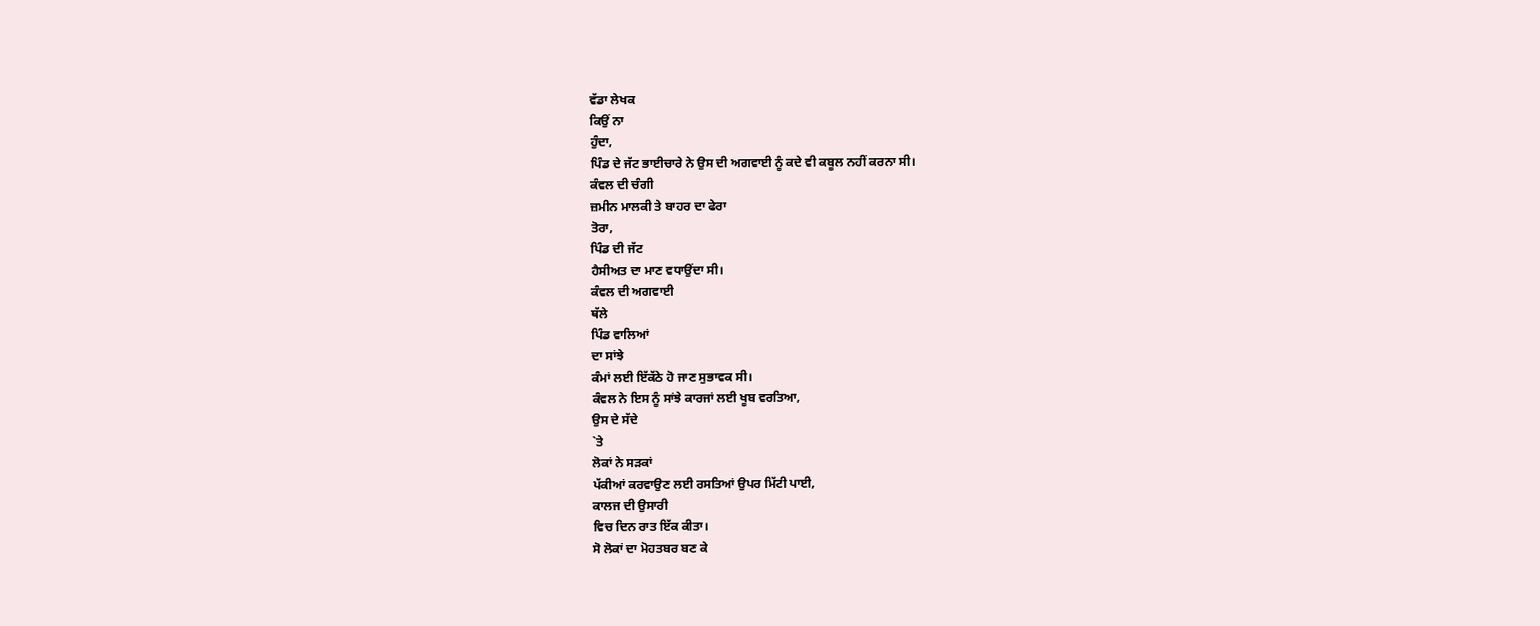ਵੱਡਾ ਲੇਖਕ
ਕਿਉਂ ਨਾ
ਹੁੰਦਾ,
ਪਿੰਡ ਦੇ ਜੱਟ ਭਾਈਚਾਰੇ ਨੇ ਉਸ ਦੀ ਅਗਵਾਈ ਨੂੰ ਕਦੇ ਵੀ ਕਬੂਲ ਨਹੀਂ ਕਰਨਾ ਸੀ।
ਕੰਵਲ ਦੀ ਚੰਗੀ
ਜ਼ਮੀਨ ਮਾਲਕੀ ਤੇ ਬਾਹਰ ਦਾ ਫੇਰਾ
ਤੋਰਾ,
ਪਿੰਡ ਦੀ ਜੱਟ
ਹੈਸੀਅਤ ਦਾ ਮਾਣ ਵਧਾਉਂਦਾ ਸੀ।
ਕੰਵਲ ਦੀ ਅਗਵਾਈ
ਥੱਲੇ
ਪਿੰਡ ਵਾਲਿਆਂ
ਦਾ ਸਾਂਝੇ
ਕੰਮਾਂ ਲਈ ਇੱਕੱਠੇ ਹੋ ਜਾਣ ਸੁਭਾਵਕ ਸੀ।
ਕੰਵਲ ਨੇ ਇਸ ਨੂੰ ਸਾਂਝੇ ਕਾਰਜਾਂ ਲਈ ਖੂਬ ਵਰਤਿਆ,
ਉਸ ਦੇ ਸੱਦੇ
`ਤੇ
ਲੋਕਾਂ ਨੇ ਸੜਕਾਂ
ਪੱਕੀਆਂ ਕਰਵਾਉਣ ਲਈ ਰਸਤਿਆਂ ਉਪਰ ਮਿੱਟੀ ਪਾਈ,
ਕਾਲਜ ਦੀ ਉਸਾਰੀ
ਵਿਚ ਦਿਨ ਰਾਤ ਇੱਕ ਕੀਤਾ।
ਸੋ ਲੋਕਾਂ ਦਾ ਮੋਹਤਬਰ ਬਣ ਕੇ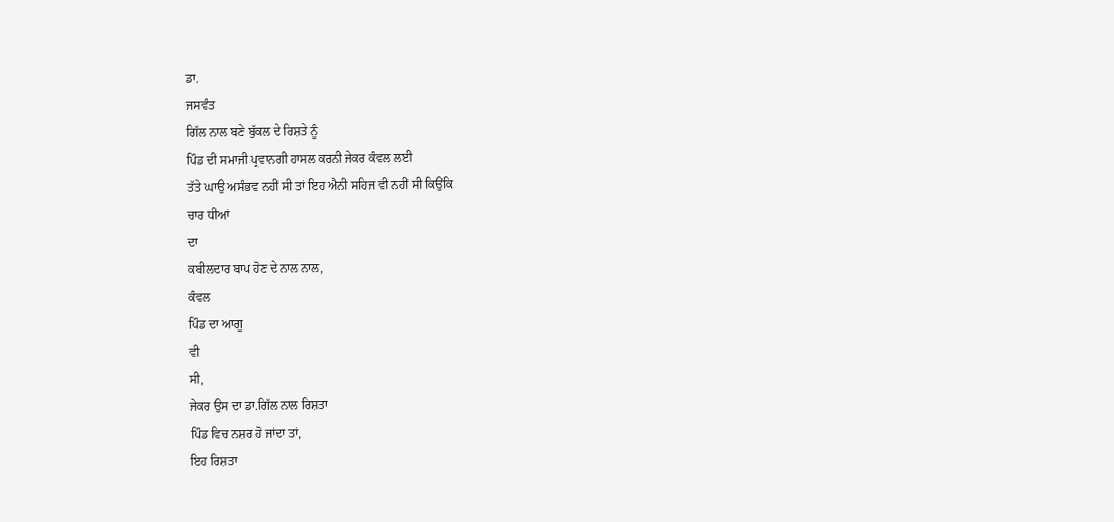ਡਾ.
ਜਸਵੰਤ
ਗਿੱਲ ਨਾਲ ਬਣੇ ਬੁੱਕਲ ਦੇ ਰਿਸ਼ਤੇ ਨੂੰ
ਪਿੰਡ ਦੀ ਸਮਾਜੀ ਪ੍ਰਵਾਨਗੀ ਹਾਸਲ ਕਰਨੀ ਜੇਕਰ ਕੰਵਲ ਲਈ
ਤੱਤੇ ਘਾਉ ਅਸੰਭਵ ਨਹੀਂ ਸੀ ਤਾਂ ਇਹ ਐਨੀ ਸਹਿਜ ਵੀ ਨਹੀਂ ਸੀ ਕਿਉਂਕਿ
ਚਾਰ ਧੀਆਂ
ਦਾ
ਕਬੀਲਦਾਰ ਬਾਪ ਹੋਣ ਦੇ ਨਾਲ ਨਾਲ,
ਕੰਵਲ
ਪਿੰਡ ਦਾ ਆਗੂ
ਵੀ
ਸੀ,
ਜੇਕਰ ਉਸ ਦਾ ਡਾ.ਗਿੱਲ ਨਾਲ ਰਿਸ਼ਤਾ
ਪਿੰਡ ਵਿਚ ਨਸ਼ਰ ਹੋ ਜਾਂਦਾ ਤਾਂ,
ਇਹ ਰਿਸ਼ਤਾ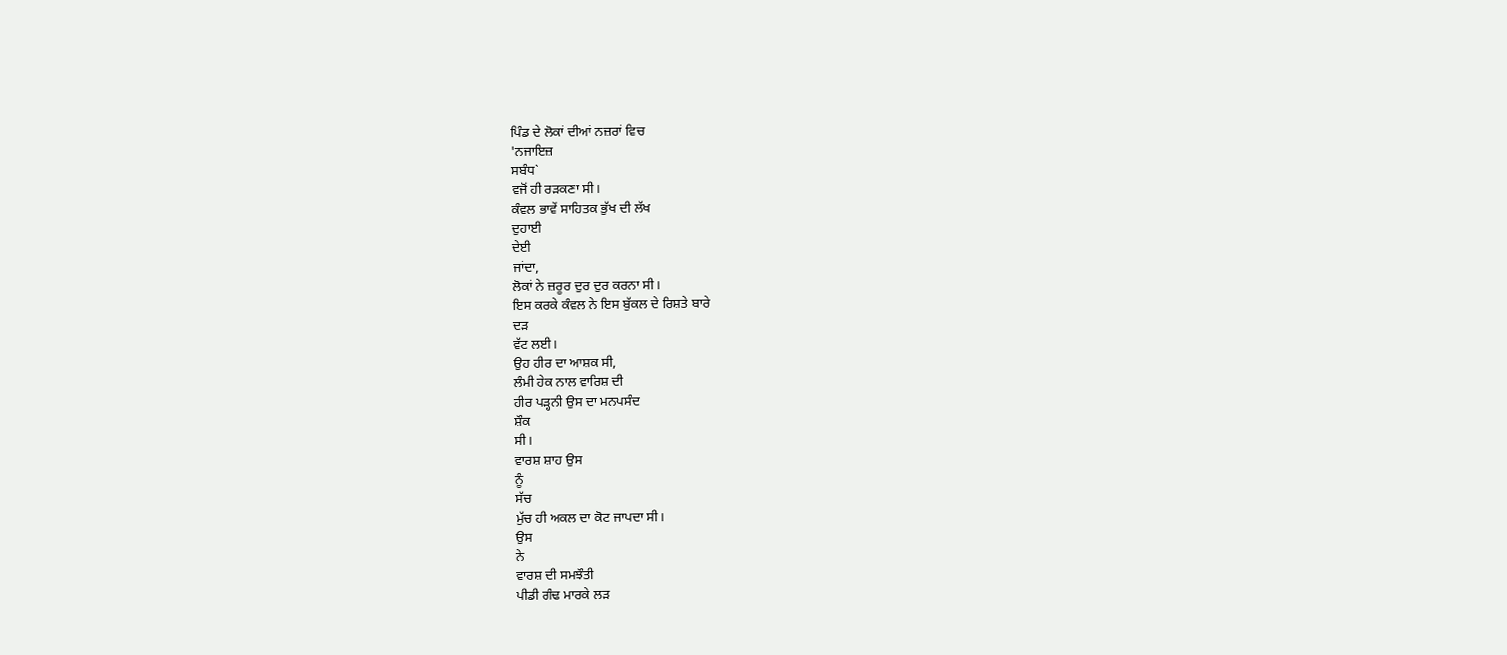ਪਿੰਡ ਦੇ ਲੋਕਾਂ ਦੀਆਂ ਨਜ਼ਰਾਂ ਵਿਚ
'ਨਜਾਇਜ਼
ਸਬੰਧ`
ਵਜੋਂ ਹੀ ਰੜਕਣਾ ਸੀ।
ਕੰਵਲ ਭਾਵੇਂ ਸਾਹਿਤਕ ਭੁੱਖ ਦੀ ਲੱਖ
ਦੁਹਾਈ
ਦੇਈ
ਜਾਂਦਾ,
ਲੋਕਾਂ ਨੇ ਜ਼ਰੂਰ ਦੁਰ ਦੁਰ ਕਰਨਾ ਸੀ।
ਇਸ ਕਰਕੇ ਕੰਵਲ ਨੇ ਇਸ ਬੁੱਕਲ ਦੇ ਰਿਸ਼ਤੇ ਬਾਰੇ
ਦੜ
ਵੱਟ ਲਈ।
ਉਹ ਹੀਰ ਦਾ ਆਸ਼ਕ ਸੀ,
ਲੰਮੀ ਹੇਕ ਨਾਲ ਵਾਰਿਸ਼ ਦੀ
ਹੀਰ ਪੜ੍ਹਨੀ ਉਸ ਦਾ ਮਨਪਸੰਦ
ਸ਼ੌਕ
ਸੀ।
ਵਾਰਸ਼ ਸ਼ਾਹ ਉਸ
ਨੂੰ
ਸੱਚ
ਮੁੱਚ ਹੀ ਅਕਲ ਦਾ ਕੋਟ ਜਾਪਦਾ ਸੀ।
ਉਸ
ਨੇ
ਵਾਰਸ਼ ਦੀ ਸਮਝੌਤੀ
ਪੀਡੀ ਗੰਢ ਮਾਰਕੇ ਲੜ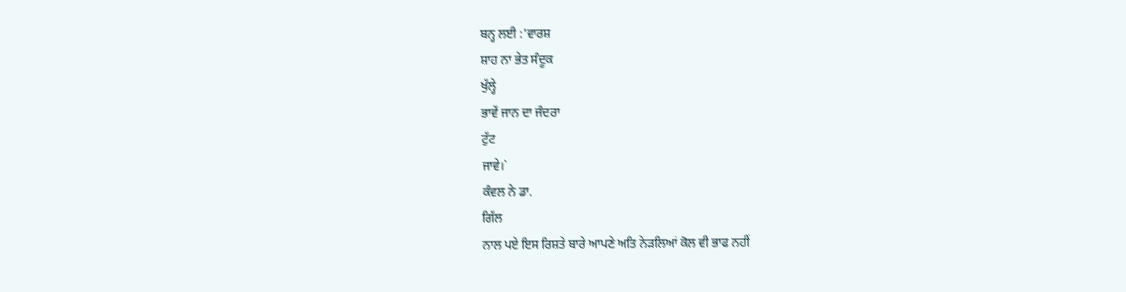ਬਨ੍ਹ ਲਈ :'ਵਾਰਸ਼
ਸ਼ਾਹ ਨਾ ਭੇਤ ਸੰਦੂਕ
ਖੁੱਲ੍ਹੇ
ਭਾਵੇਂ ਜਾਨ ਦਾ ਜੰਦਰਾ
ਟੁੱਟ
ਜਾਵੇ।`
ਕੰਵਲ ਨੇ ਡਾ.
ਗਿੱਲ
ਨਾਲ ਪਏ ਇਸ ਰਿਸ਼ਤੇ ਬਾਰੇ ਆਪਣੇ ਅਤਿ ਨੇੜਲਿਆਂ ਕੋਲ ਵੀ ਭਾਫ ਨਹੀਂ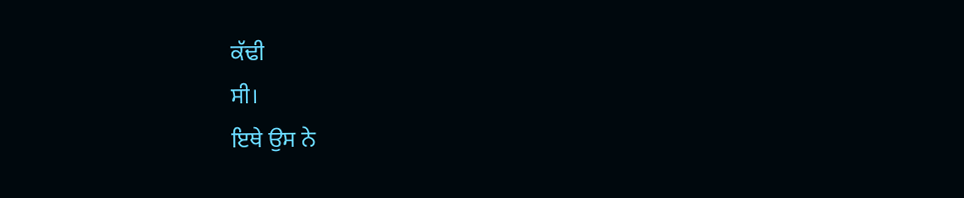ਕੱਢੀ
ਸੀ।
ਇਥੇ ਉਸ ਨੇ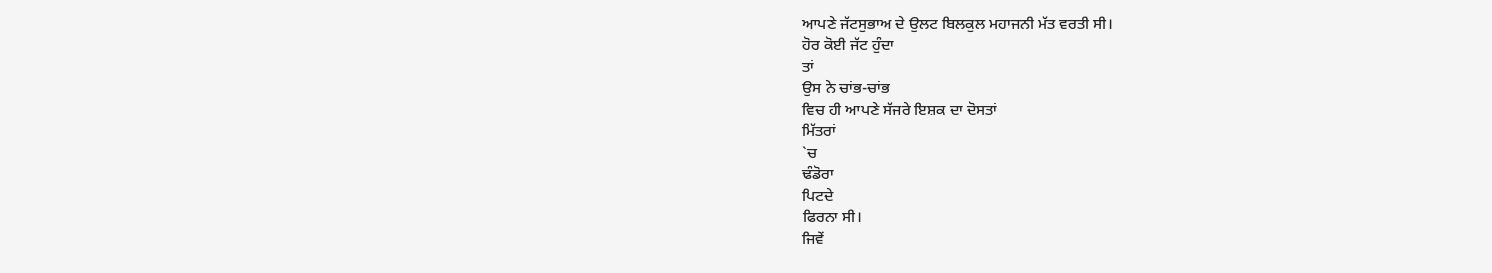ਆਪਣੇ ਜੱਟਸੁਭਾਅ ਦੇ ਉਲਟ ਬਿਲਕੁਲ ਮਹਾਜਨੀ ਮੱਤ ਵਰਤੀ ਸੀ।
ਹੋਰ ਕੋਈ ਜੱਟ ਹੁੰਦਾ
ਤਾਂ
ਉਸ ਨੇ ਚਾਂਭ-ਚਾਂਭ
ਵਿਚ ਹੀ ਆਪਣੇ ਸੱਜਰੇ ਇਸ਼ਕ ਦਾ ਦੋਸਤਾਂ
ਮਿੱਤਰਾਂ
`ਚ
ਢੰਡੋਰਾ
ਪਿਟਦੇ
ਫਿਰਨਾ ਸੀ।
ਜਿਵੇਂ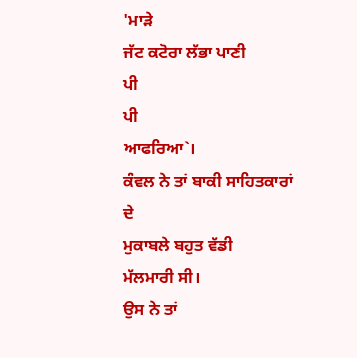'ਮਾੜੇ
ਜੱਟ ਕਟੋਰਾ ਲੱਭਾ ਪਾਣੀ
ਪੀ
ਪੀ
ਆਫਰਿਆ`।
ਕੰਵਲ ਨੇ ਤਾਂ ਬਾਕੀ ਸਾਹਿਤਕਾਰਾਂ
ਦੇ
ਮੁਕਾਬਲੇ ਬਹੁਤ ਵੱਡੀ
ਮੱਲਮਾਰੀ ਸੀ।
ਉਸ ਨੇ ਤਾਂ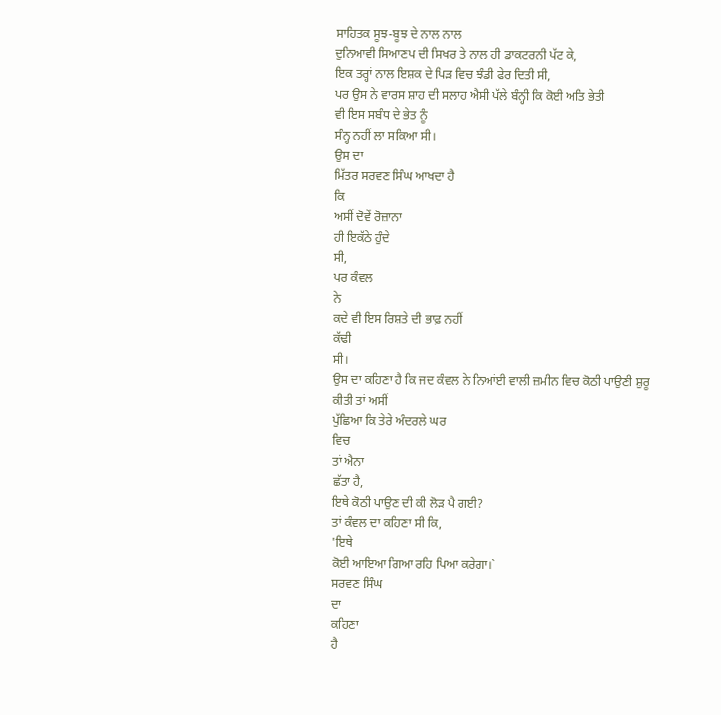ਸਾਹਿਤਕ ਸੂਝ-ਬੂਝ ਦੇ ਨਾਲ ਨਾਲ
ਦੁਨਿਆਵੀ ਸਿਆਣਪ ਦੀ ਸਿਖਰ ਤੇ ਨਾਲ ਹੀ ਡਾਕਟਰਨੀ ਪੱਟ ਕੇ,
ਇਕ ਤਰ੍ਹਾਂ ਨਾਲ ਇਸ਼ਕ ਦੇ ਪਿੜ ਵਿਚ ਝੰਡੀ ਫੇਰ ਦਿਤੀ ਸੀ,
ਪਰ ਉਸ ਨੇ ਵਾਰਸ ਸ਼ਾਹ ਦੀ ਸਲਾਹ ਐਸੀ ਪੱਲੇ ਬੰਨ੍ਹੀ ਕਿ ਕੋਈ ਅਤਿ ਭੇਤੀ
ਵੀ ਇਸ ਸਬੰਧ ਦੇ ਭੇਤ ਨੂੰ
ਸੰਨ੍ਹ ਨਹੀਂ ਲਾ ਸਕਿਆ ਸੀ।
ਉਸ ਦਾ
ਮਿੱਤਰ ਸਰਵਣ ਸਿੰਘ ਆਖਦਾ ਹੈ
ਕਿ
ਅਸੀਂ ਦੋਵੇਂ ਰੋਜ਼ਾਨਾ
ਹੀ ਇਕੱਠੇ ਹੁੰਦੇ
ਸੀ,
ਪਰ ਕੰਵਲ
ਨੇ
ਕਦੇ ਵੀ ਇਸ ਰਿਸ਼ਤੇ ਦੀ ਭਾਫ਼ ਨਹੀਂ
ਕੱਢੀ
ਸੀ।
ਉਸ ਦਾ ਕਹਿਣਾ ਹੈ ਕਿ ਜਦ ਕੰਵਲ ਨੇ ਨਿਆਂਈ ਵਾਲੀ ਜ਼ਮੀਨ ਵਿਚ ਕੋਠੀ ਪਾਉਣੀ ਸ਼ੁਰੂ
ਕੀਤੀ ਤਾਂ ਅਸੀਂ
ਪੁੱਛਿਆ ਕਿ ਤੇਰੇ ਅੰਦਰਲੇ ਘਰ
ਵਿਚ
ਤਾਂ ਐਨਾ
ਛੱਤਾ ਹੈ,
ਇਥੇ ਕੋਠੀ ਪਾਉਣ ਦੀ ਕੀ ਲੋੜ ਪੈ ਗਈ?
ਤਾਂ ਕੰਵਲ ਦਾ ਕਹਿਣਾ ਸੀ ਕਿ,
'ਇਥੇ
ਕੋਈ ਆਇਆ ਗਿਆ ਰਹਿ ਪਿਆ ਕਰੇਗਾ।`
ਸਰਵਣ ਸਿੰਘ
ਦਾ
ਕਹਿਣਾ
ਹੈ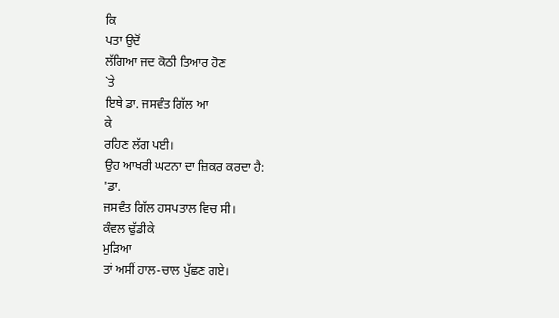ਕਿ
ਪਤਾ ਉਦੋਂ
ਲੱਗਿਆ ਜਦ ਕੋਠੀ ਤਿਆਰ ਹੋਣ
`ਤੇ
ਇਥੇ ਡਾ. ਜਸਵੰਤ ਗਿੱਲ ਆ
ਕੇ
ਰਹਿਣ ਲੱਗ ਪਈ।
ਉਹ ਆਖਰੀ ਘਟਨਾ ਦਾ ਜ਼ਿਕਰ ਕਰਦਾ ਹੈ:
'ਡਾ.
ਜਸਵੰਤ ਗਿੱਲ ਹਸਪਤਾਲ ਵਿਚ ਸੀ।
ਕੰਵਲ ਢੁੱਡੀਕੇ
ਮੁੜਿਆ
ਤਾਂ ਅਸੀਂ ਹਾਲ-ਚਾਲ ਪੁੱਛਣ ਗਏ।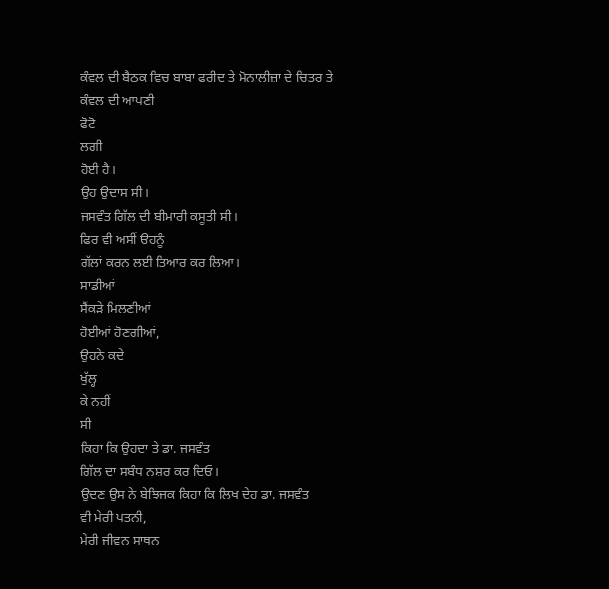ਕੰਵਲ ਦੀ ਬੈਠਕ ਵਿਚ ਬਾਬਾ ਫਰੀਦ ਤੇ ਮੋਨਾਲੀਜ਼ਾ ਦੇ ਚਿਤਰ ਤੇ ਕੰਵਲ ਦੀ ਆਪਣੀ
ਫੋਟੋ
ਲਗੀ
ਹੋਈ ਹੈ।
ਉਹ ਉਦਾਸ ਸੀ।
ਜਸਵੰਤ ਗਿੱਲ ਦੀ ਬੀਮਾਰੀ ਕਸੂਤੀ ਸੀ।
ਫਿਰ ਵੀ ਅਸੀਂ ੳਹਨੂੰ
ਗੱਲਾਂ ਕਰਨ ਲਈ ਤਿਆਰ ਕਰ ਲਿਆ।
ਸਾਡੀਆਂ
ਸੈਂਕੜੇ ਮਿਲਣੀਆਂ
ਹੋਈਆਂ ਹੋਣਗੀਆਂ,
ਉਹਨੇ ਕਦੇ
ਖੁੱਲ੍ਹ
ਕੇ ਨਹੀਂ
ਸੀ
ਕਿਹਾ ਕਿ ਉਹਦਾ ਤੇ ਡਾ. ਜਸਵੰਤ
ਗਿੱਲ ਦਾ ਸਬੰਧ ਨਸ਼ਰ ਕਰ ਦਿਓ।
ਉਦਣ ਉਸ ਨੇ ਬੇਝਿਜਕ ਕਿਹਾ ਕਿ ਲਿਖ ਦੇਹ ਡਾ. ਜਸਵੰਤ
ਵੀ ਮੇਰੀ ਪਤਨੀ,
ਮੇਰੀ ਜੀਵਨ ਸਾਥਨ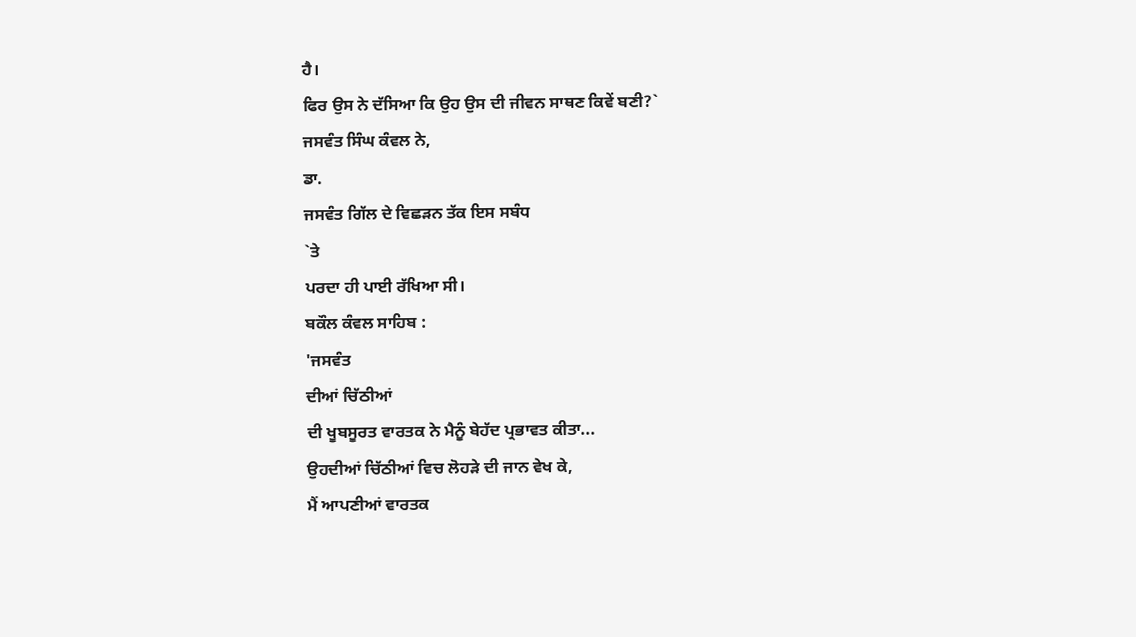ਹੈ।
ਫਿਰ ਉਸ ਨੇ ਦੱਸਿਆ ਕਿ ਉਹ ਉਸ ਦੀ ਜੀਵਨ ਸਾਥਣ ਕਿਵੇਂ ਬਣੀ?`
ਜਸਵੰਤ ਸਿੰਘ ਕੰਵਲ ਨੇ,
ਡਾ.
ਜਸਵੰਤ ਗਿੱਲ ਦੇ ਵਿਛੜਨ ਤੱਕ ਇਸ ਸਬੰਧ
`ਤੇ
ਪਰਦਾ ਹੀ ਪਾਈ ਰੱਖਿਆ ਸੀ।
ਬਕੌਲ ਕੰਵਲ ਸਾਹਿਬ :
'ਜਸਵੰਤ
ਦੀਆਂ ਚਿੱਠੀਆਂ
ਦੀ ਖੂਬਸੂਰਤ ਵਾਰਤਕ ਨੇ ਮੈਨੂੰ ਬੇਹੱਦ ਪ੍ਰਭਾਵਤ ਕੀਤਾ...
ਉਹਦੀਆਂ ਚਿੱਠੀਆਂ ਵਿਚ ਲੋਹੜੇ ਦੀ ਜਾਨ ਵੇਖ ਕੇ,
ਮੈਂ ਆਪਣੀਆਂ ਵਾਰਤਕ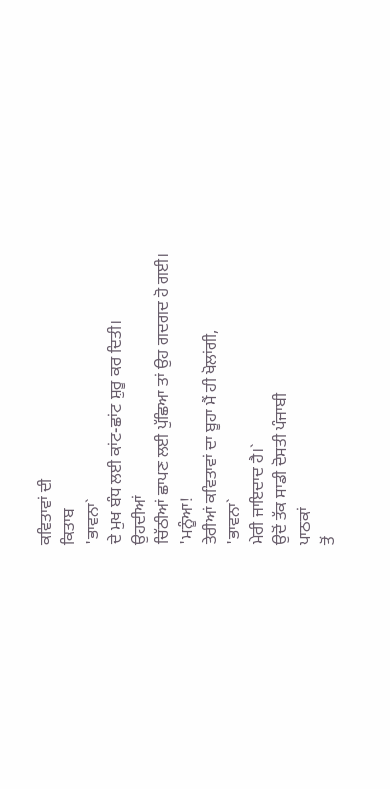ਕਵਿਤਾਵਾਂ ਦੀ
ਕਿਤਾਬ
'ਭਾਵਨਾ`
ਦੇ ਮੁਖ ਬੰਧ ਲਈ ਕਾਂਟ-ਛਾਂਟ ਸ਼ੁਰੂ ਕਰ ਦਿਤੀ।
ਉਹਦੀਆਂ
ਚਿੱਠੀਆਂ ਛਾਪਣ ਲਈ ਪੁੱਛਿਆ ਤਾਂ ਉਹ ਗਦਗਦ ਹੋ ਗਈ।
'ਮਨੂੰਆ!
ਤੇਰੀਆਂ ਕਵਿਤਾਵਾਂ ਦਾ ਬੂਹਾ ਮੈਂ ਹੀ ਖੋਲਾਂਗੀ,
'ਭਾਵਨਾ`
ਮੇਰੀ ਜਾਇਦਾਦ ਹੈ।`
ਉਦੋਂ ਤੱਕ ਸਾਡੀ ਦੋਸਤੀ ਪੰਜਾਬੀ
ਪਾਠਕਾਂ
ਤੋਂ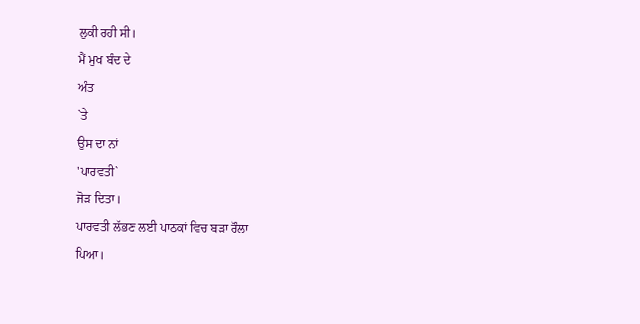ਲੁਕੀ ਰਹੀ ਸੀ।
ਮੈਂ ਮੁਖ ਬੰਦ ਦੇ
ਅੰਤ
`ਤੇ
ਉਸ ਦਾ ਨਾਂ
'ਪਾਰਵਤੀ`
ਜੋੜ ਦਿਤਾ।
ਪਾਰਵਤੀ ਲੱਭਣ ਲਈ ਪਾਠਕਾਂ ਵਿਚ ਬੜਾ ਰੌਲਾ
ਪਿਆ।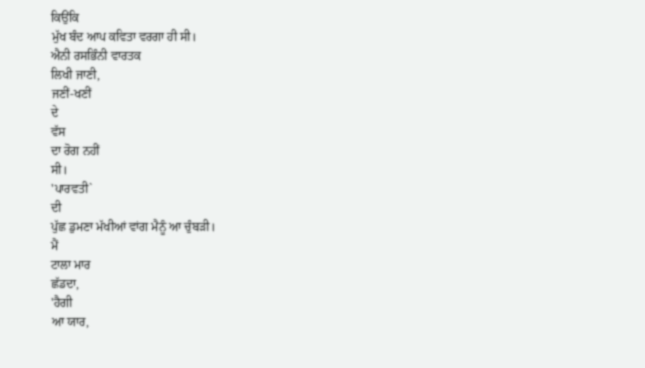ਕਿਉਂਕਿ
ਮੁੱਖ ਬੰਦ ਆਪ ਕਵਿਤਾ ਵਰਗਾ ਹੀ ਸੀ।
ਐਨੀ ਰਸਭਿੰਨੀ ਵਾਰਤਕ
ਲਿਖੀ ਜਾਣੀ,
ਜਣੀਂ-ਖਣੀਂ
ਦੇ
ਵੱਸ
ਦਾ ਰੋਗ ਨਹੀਂ
ਸੀ।
'ਪਾਰਵਤੀ`
ਦੀ
ਪੁੱਛ ਡੁਮਣਾ ਮੱਖੀਆਂ ਵਾਂਗ ਮੈਨੂੰ ਆ ਚੁੰਬੜੀ।
ਮੈਂ
ਟਾਲਾ ਮਾਰ
ਛੱਡਦਾ,
'ਹੈਗੀ
ਆ ਯਾਰ,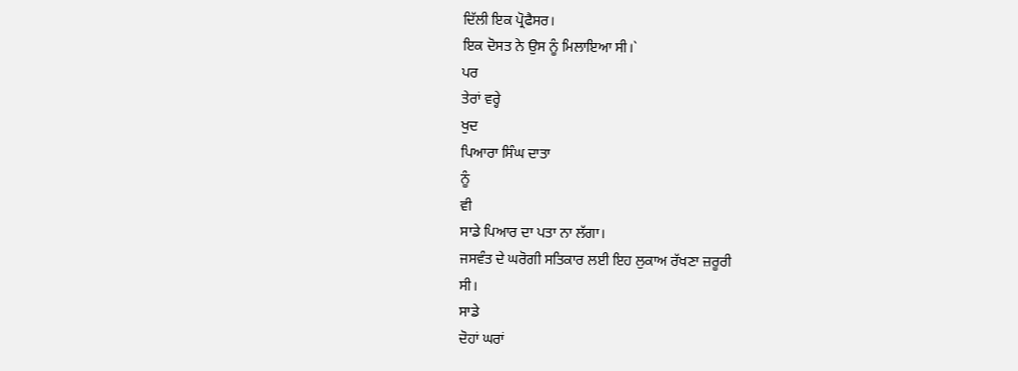ਦਿੱਲੀ ਇਕ ਪ੍ਰੋਫੈਸਰ।
ਇਕ ਦੋਸਤ ਨੇ ਉਸ ਨੂੰ ਮਿਲਾਇਆ ਸੀ।`
ਪਰ
ਤੇਰਾਂ ਵਰ੍ਹੇ
ਖੁਦ
ਪਿਆਰਾ ਸਿੰਘ ਦਾਤਾ
ਨੂੰ
ਵੀ
ਸਾਡੇ ਪਿਆਰ ਦਾ ਪਤਾ ਨਾ ਲੱਗਾ।
ਜਸਵੰਤ ਦੇ ਘਰੋਗੀ ਸਤਿਕਾਰ ਲਈ ਇਹ ਲੁਕਾਅ ਰੱਖਣਾ ਜ਼ਰੂਰੀ
ਸੀ।
ਸਾਡੇ
ਦੋਹਾਂ ਘਰਾਂ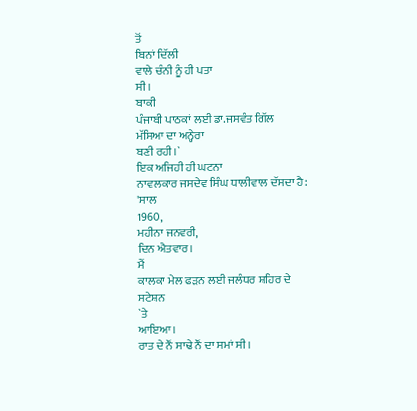ਤੋਂ
ਬਿਨਾਂ ਦਿੱਲੀ
ਵਾਲੇ ਚੰਨੀ ਨੂੰ ਹੀ ਪਤਾ
ਸੀ।
ਬਾਕੀ
ਪੰਜਾਬੀ ਪਾਠਕਾਂ ਲਈ ਡਾ.ਜਸਵੰਤ ਗਿੱਲ
ਮੱਸਿਆ ਦਾ ਅਨ੍ਹੇਰਾ
ਬਣੀ ਰਹੀ।`
ਇਕ ਅਜਿਹੀ ਹੀ ਘਟਨਾ
ਨਾਵਲਕਾਰ ਜਸਦੇਵ ਸਿੰਘ ਧਾਲੀਵਾਲ ਦੱਸਦਾ ਹੈ:
'ਸਾਲ
1960,
ਮਹੀਨਾ ਜਨਵਰੀ,
ਦਿਨ ਐਤਵਾਰ।
ਮੈਂ
ਕਾਲਕਾ ਮੇਲ ਫੜਨ ਲਈ ਜਲੰਧਰ ਸ਼ਹਿਰ ਦੇ
ਸਟੇਸ਼ਨ
`ਤੇ
ਆਇਆ।
ਰਾਤ ਦੇ ਨੌਂ ਸਾਢੇ ਨੌਂ ਦਾ ਸਮਾਂ ਸੀ।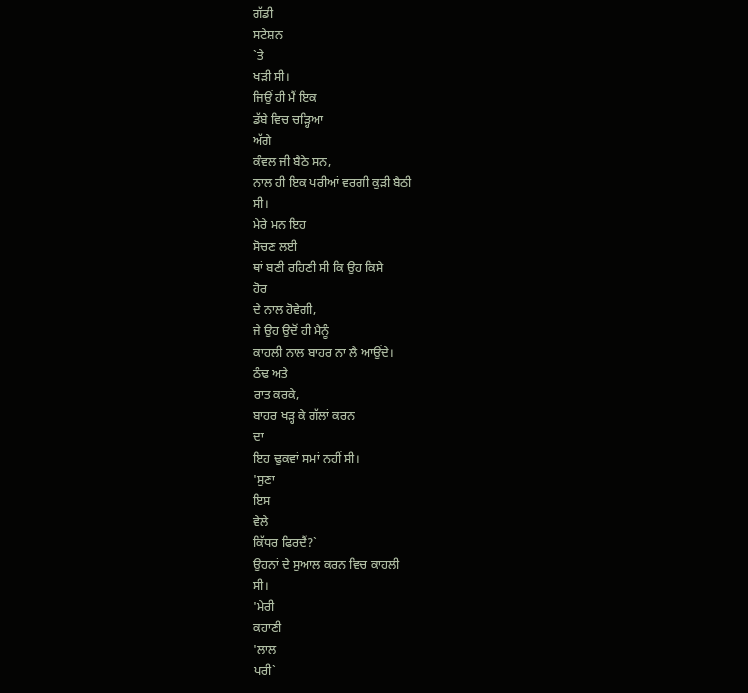ਗੱਡੀ
ਸਟੇਸ਼ਨ
`ਤੇ
ਖੜੀ ਸੀ।
ਜਿਉਂ ਹੀ ਮੈਂ ਇਕ
ਡੱਬੇ ਵਿਚ ਚੜ੍ਹਿਆ
ਅੱਗੇ
ਕੰਵਲ ਜੀ ਬੈਠੇ ਸਨ,
ਨਾਲ ਹੀ ਇਕ ਪਰੀਆਂ ਵਰਗੀ ਕੁੜੀ ਬੈਠੀ
ਸੀ।
ਮੇਰੇ ਮਨ ਇਹ
ਸੋਚਣ ਲਈ
ਥਾਂ ਬਣੀ ਰਹਿਣੀ ਸੀ ਕਿ ਉਹ ਕਿਸੇ
ਹੋਰ
ਦੇ ਨਾਲ ਹੋਵੇਗੀ,
ਜੇ ਉਹ ਉਦੋਂ ਹੀ ਮੈਨੂੰ
ਕਾਹਲੀ ਨਾਲ ਬਾਹਰ ਨਾ ਲੈ ਆਉਂਦੇ।
ਠੰਢ ਅਤੇ
ਰਾਤ ਕਰਕੇ,
ਬਾਹਰ ਖੜ੍ਹ ਕੇ ਗੱਲਾਂ ਕਰਨ
ਦਾ
ਇਹ ਢੁਕਵਾਂ ਸਮਾਂ ਨਹੀਂ ਸੀ।
'ਸੁਣਾ
ਇਸ
ਵੇਲੇ
ਕਿੱਧਰ ਫਿਰਦੈਂ?`
ਉਹਨਾਂ ਦੇ ਸੁਆਲ ਕਰਨ ਵਿਚ ਕਾਹਲੀ
ਸੀ।
'ਮੇਰੀ
ਕਹਾਣੀ
'ਲਾਲ
ਪਰੀ`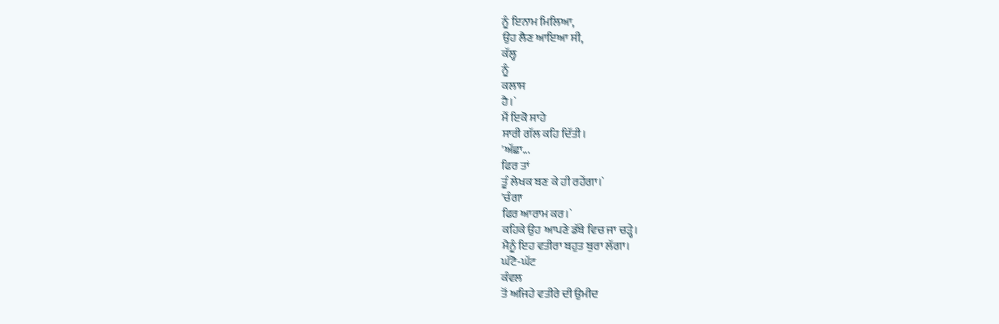ਨੂੰ ਇਨਾਮ ਮਿਲਿਆ,
ਉਹ ਲੈਣ ਆਇਆ ਸੀ,
ਕੱਲ੍ਹ
ਨੂੰ
ਕਲਾਸ
ਹੈ।`
ਮੈਂ ਇਕੋ ਸਾਹੇ
ਸਾਰੀ ਗੱਲ ਕਹਿ ਦਿੱਤੀ।
'ਅੱਛਾ...
ਫਿਰ ਤਾਂ
ਤੂੰ ਲੇਖਕ ਬਣ ਕੇ ਹੀ ਰਹੇਂਗਾ।`
'ਚੰਗਾ
ਫਿਰ ਆਰਾਮ ਕਰ।`
ਕਹਿਕੇ ਉਹ ਆਪਣੇ ਡੱਬੇ ਵਿਚ ਜਾ ਚੜ੍ਹੇ।
ਮੈਨੂੰ ਇਹ ਵਤੀਰਾ ਬਹੁਤ ਬੁਰਾ ਲੱਗਾ।
ਘੱਟੋ-ਘੱਟ
ਕੰਵਲ
ਤੋਂ ਅਜਿਹੇ ਵਤੀਰੇ ਦੀ ਉਮੀਦ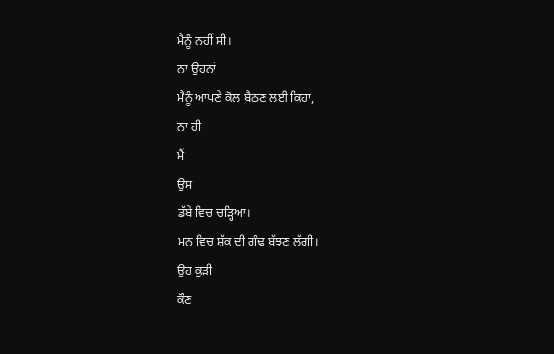ਮੈਨੂੰ ਨਹੀਂ ਸੀ।
ਨਾ ਉਹਨਾਂ
ਮੈਨੂੰ ਆਪਣੇ ਕੋਲ ਬੈਠਣ ਲਈ ਕਿਹਾ,
ਨਾ ਹੀ
ਮੈਂ
ਉਸ
ਡੱਬੇ ਵਿਚ ਚੜ੍ਹਿਆ।
ਮਨ ਵਿਚ ਸ਼ੱਕ ਦੀ ਗੰਢ ਬੱਝਣ ਲੱਗੀ।
ਉਹ ਕੁੜੀ
ਕੌਣ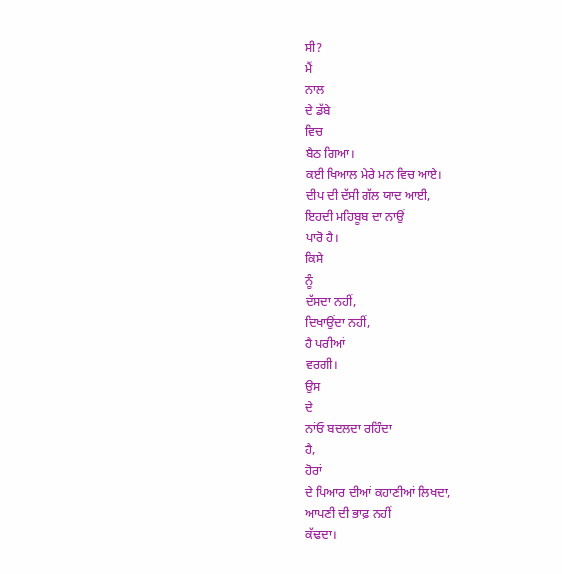ਸੀ?
ਮੈਂ
ਨਾਲ
ਦੇ ਡੱਬੇ
ਵਿਚ
ਬੈਠ ਗਿਆ।
ਕਈ ਖਿਆਲ ਮੇਰੇ ਮਨ ਵਿਚ ਆਏ।
ਦੀਪ ਦੀ ਦੱਸੀ ਗੱਲ ਯਾਦ ਆਈ,
ਇਹਦੀ ਮਹਿਬੂਬ ਦਾ ਨਾਉਂ
ਪਾਰੋ ਹੈ।
ਕਿਸੇ
ਨੂੰ
ਦੱਸਦਾ ਨਹੀਂ,
ਦਿਖਾਉਂਦਾ ਨਹੀਂ,
ਹੈ ਪਰੀਆਂ
ਵਰਗੀ।
ਉਸ
ਦੇ
ਨਾਂਓ ਬਦਲਦਾ ਰਹਿੰਦਾ
ਹੈ,
ਹੋਰਾਂ
ਦੇ ਪਿਆਰ ਦੀਆਂ ਕਹਾਣੀਆਂ ਲਿਖਦਾ,
ਆਪਣੀ ਦੀ ਭਾਫ਼ ਨਹੀਂ
ਕੱਢਦਾ।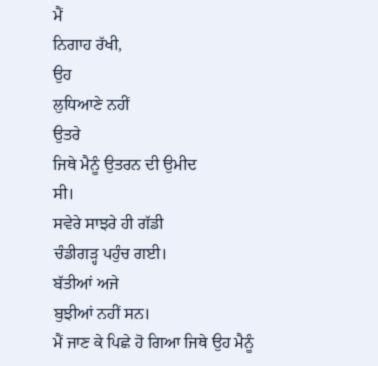ਮੈਂ
ਨਿਗਾਹ ਰੱਖੀ,
ਉਹ
ਲੁਧਿਆਣੇ ਨਹੀਂ
ਉਤਰੇ
ਜਿਥੇ ਮੈਨੂੰ ਉਤਰਨ ਦੀ ਉਮੀਦ
ਸੀ।
ਸਵੇਰੇ ਸਾਝਰੇ ਹੀ ਗੱਡੀ
ਚੰਡੀਗੜ੍ਹ ਪਹੁੰਚ ਗਈ।
ਬੱਤੀਆਂ ਅਜੇ
ਬੁਝੀਆਂ ਨਹੀਂ ਸਨ।
ਮੈਂ ਜਾਣ ਕੇ ਪਿਛੇ ਹੋ ਗਿਆ ਜਿਥੇ ਉਹ ਮੈਨੂੰ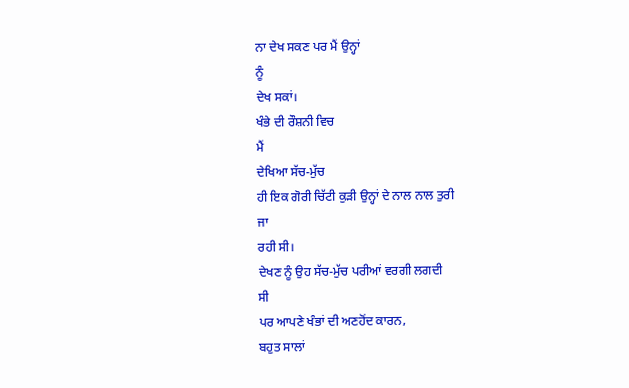ਨਾ ਦੇਖ ਸਕਣ ਪਰ ਮੈਂ ਉਨ੍ਹਾਂ
ਨੂੰ
ਦੇਖ ਸਕਾਂ।
ਖੰਭੇ ਦੀ ਰੌਸ਼ਨੀ ਵਿਚ
ਮੈਂ
ਦੇਖਿਆ ਸੱਚ-ਮੁੱਚ
ਹੀ ਇਕ ਗੋਰੀ ਚਿੱਟੀ ਕੁੜੀ ਉਨ੍ਹਾਂ ਦੇ ਨਾਲ ਨਾਲ ਤੁਰੀ
ਜਾ
ਰਹੀ ਸੀ।
ਦੇਖਣ ਨੂੰ ਉਹ ਸੱਚ-ਮੁੱਚ ਪਰੀਆਂ ਵਰਗੀ ਲਗਦੀ
ਸੀ
ਪਰ ਆਪਣੇ ਖੰਭਾਂ ਦੀ ਅਣਹੋਂਦ ਕਾਰਨ,
ਬਹੁਤ ਸਾਲਾਂ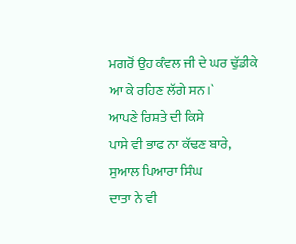ਮਗਰੋਂ ਉਹ ਕੰਵਲ ਜੀ ਦੇ ਘਰ ਢੁੱਡੀਕੇ
ਆ ਕੇ ਰਹਿਣ ਲੱਗੇ ਸਨ।`
ਆਪਣੇ ਰਿਸ਼ਤੇ ਦੀ ਕਿਸੇ
ਪਾਸੇ ਵੀ ਭਾਫ ਨਾ ਕੱਢਣ ਬਾਰੇ,
ਸੁਆਲ ਪਿਆਰਾ ਸਿੰਘ
ਦਾਤਾ ਨੇ ਵੀ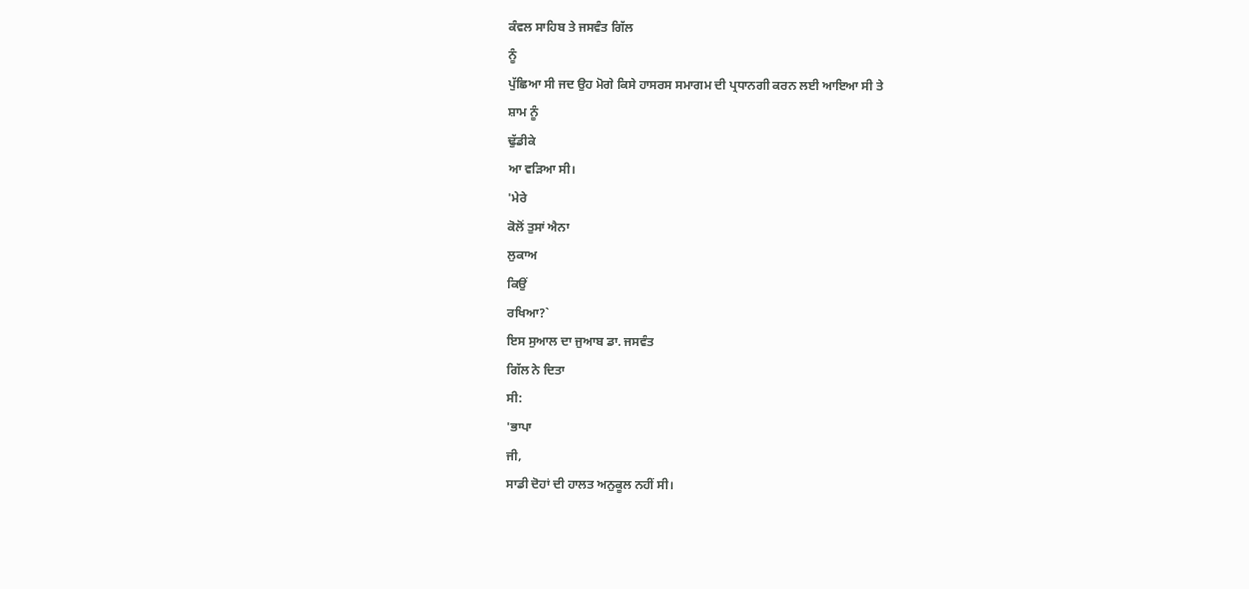ਕੰਵਲ ਸਾਹਿਬ ਤੇ ਜਸਵੰਤ ਗਿੱਲ
ਨੂੰ
ਪੁੱਛਿਆ ਸੀ ਜਦ ਉਹ ਮੋਗੇ ਕਿਸੇ ਹਾਸਰਸ ਸਮਾਗਮ ਦੀ ਪ੍ਰਧਾਨਗੀ ਕਰਨ ਲਈ ਆਇਆ ਸੀ ਤੇ
ਸ਼ਾਮ ਨੂੰ
ਢੁੱਡੀਕੇ
ਆ ਵੜਿਆ ਸੀ।
'ਮੇਰੇ
ਕੋਲੋਂ ਤੁਸਾਂ ਐਨਾ
ਲੁਕਾਅ
ਕਿਉਂ
ਰਖਿਆ?`
ਇਸ ਸੁਆਲ ਦਾ ਜੁਆਬ ਡਾ. ਜਸਵੰਤ
ਗਿੱਲ ਨੇ ਦਿਤਾ
ਸੀ:
'ਭਾਪਾ
ਜੀ,
ਸਾਡੀ ਦੋਹਾਂ ਦੀ ਹਾਲਤ ਅਨੁਕੂਲ ਨਹੀਂ ਸੀ।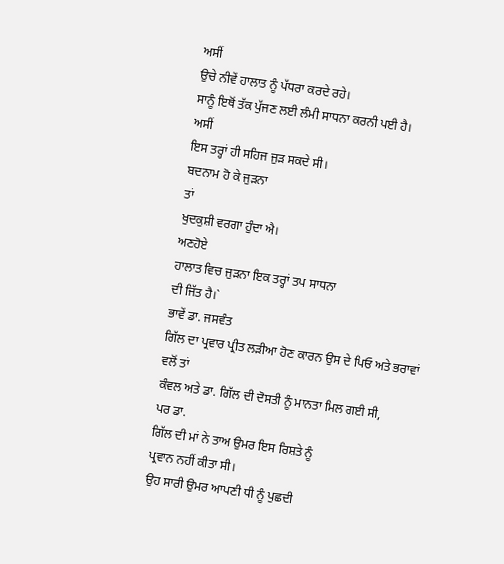ਅਸੀਂ
ਉਚੇ ਨੀਵੇਂ ਹਾਲਾਤ ਨੂੰ ਪੱਧਰਾ ਕਰਦੇ ਰਹੇ।
ਸਾਨੂੰ ਇਥੋਂ ਤੱਕ ਪੁੱਜਣ ਲਈ ਲੰਮੀ ਸਾਧਨਾ ਕਰਨੀ ਪਈ ਹੈ।
ਅਸੀਂ
ਇਸ ਤਰ੍ਹਾਂ ਹੀ ਸਹਿਜ ਜੁੜ ਸਕਦੇ ਸੀ।
ਬਦਨਾਮ ਹੋ ਕੇ ਜੁੜਨਾ
ਤਾਂ
ਖੁਦਕੁਸ਼ੀ ਵਰਗਾ ਹੁੰਦਾ ਐ।
ਅਣਹੋਏ
ਹਾਲਾਤ ਵਿਚ ਜੁੜਨਾ ਇਕ ਤਰ੍ਹਾਂ ਤਪ ਸਾਧਨਾ
ਦੀ ਜਿੱਤ ਹੈ।`
ਭਾਵੇਂ ਡਾ. ਜਸਵੰਤ
ਗਿੱਲ ਦਾ ਪ੍ਰਵਾਰ ਪ੍ਰੀਤ ਲੜੀਆ ਹੋਣ ਕਾਰਨ ਉਸ ਦੇ ਪਿਓ ਅਤੇ ਭਰਾਵਾਂ ਵਲੋਂ ਤਾਂ
ਕੰਵਲ ਅਤੇ ਡਾ. ਗਿੱਲ ਦੀ ਦੋਸਤੀ ਨੂੰ ਮਾਨਤਾ ਮਿਲ ਗਈ ਸੀ,
ਪਰ ਡਾ.
ਗਿੱਲ ਦੀ ਮਾਂ ਨੇ ਤਾਅ ਉਮਰ ਇਸ ਰਿਸ਼ਤੇ ਨੂੰ
ਪ੍ਰਵਾਨ ਨਹੀਂ ਕੀਤਾ ਸੀ।
ਉਹ ਸਾਰੀ ਉਮਰ ਆਪਣੀ ਧੀ ਨੂੰ ਪੁਛਦੀ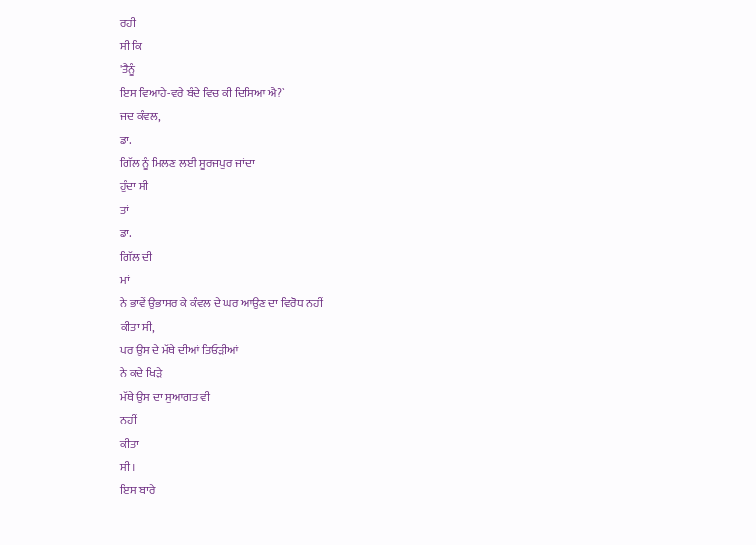ਰਹੀ
ਸੀ ਕਿ
'ਤੈਨੂੰ
ਇਸ ਵਿਆਹੇ-ਵਰੇ ਬੰਦੇ ਵਿਚ ਕੀ ਦਿਸਿਆ ਐ?`
ਜਦ ਕੰਵਲ,
ਡਾ.
ਗਿੱਲ ਨੂੰ ਮਿਲਣ ਲਈ ਸੂਰਜਪੁਰ ਜਾਂਦਾ
ਹੁੰਦਾ ਸੀ
ਤਾਂ
ਡਾ.
ਗਿੱਲ ਦੀ
ਮਾਂ
ਨੇ ਭਾਵੇਂ ਉਭਾਸਰ ਕੇ ਕੰਵਲ ਦੇ ਘਰ ਆਉਣ ਦਾ ਵਿਰੋਧ ਨਹੀਂ
ਕੀਤਾ ਸੀ,
ਪਰ ਉਸ ਦੇ ਮੱਥੇ ਦੀਆਂ ਤਿਓੜੀਆਂ
ਨੇ ਕਦੇ ਖਿੜੇ
ਮੱਥੇ ਉਸ ਦਾ ਸੁਆਗਤ ਵੀ
ਨਹੀਂ
ਕੀਤਾ
ਸੀ।
ਇਸ ਬਾਰੇ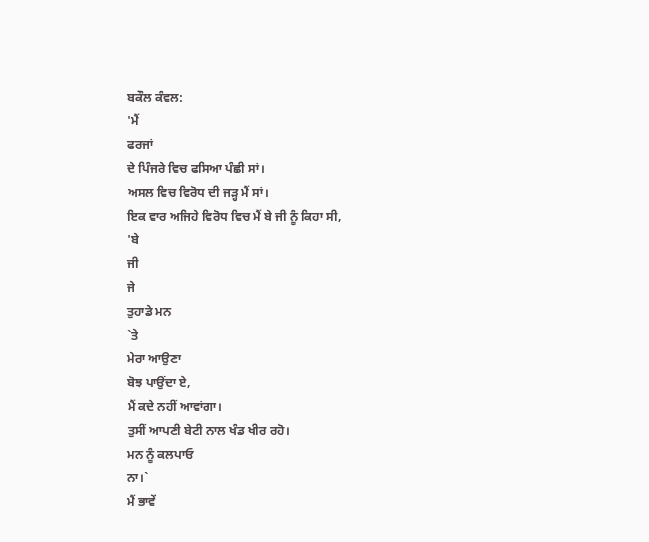ਬਕੌਲ ਕੰਵਲ:
'ਮੈਂ
ਫਰਜਾਂ
ਦੇ ਪਿੰਜਰੇ ਵਿਚ ਫਸਿਆ ਪੰਛੀ ਸਾਂ।
ਅਸਲ ਵਿਚ ਵਿਰੋਧ ਦੀ ਜੜ੍ਹ ਮੈਂ ਸਾਂ।
ਇਕ ਵਾਰ ਅਜਿਹੇ ਵਿਰੋਧ ਵਿਚ ਮੈਂ ਬੇ ਜੀ ਨੂੰ ਕਿਹਾ ਸੀ,
'ਬੇ
ਜੀ
ਜੇ
ਤੁਹਾਡੇ ਮਨ
`ਤੇ
ਮੇਰਾ ਆਉਣਾ
ਬੋਝ ਪਾਉਂਦਾ ਏ,
ਮੈਂ ਕਦੇ ਨਹੀਂ ਆਵਾਂਗਾ।
ਤੁਸੀਂ ਆਪਣੀ ਬੇਟੀ ਨਾਲ ਖੰਡ ਖੀਰ ਰਹੋ।
ਮਨ ਨੂੰ ਕਲਪਾਓ
ਨਾ।`
ਮੈਂ ਭਾਵੇਂ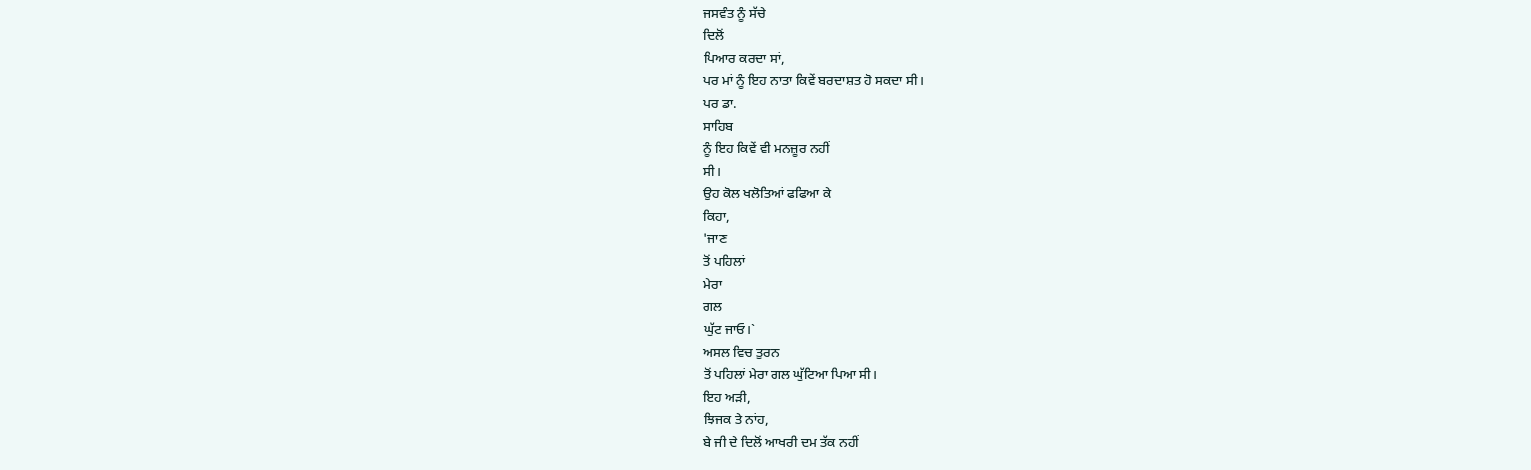ਜਸਵੰਤ ਨੂੰ ਸੱਚੇ
ਦਿਲੋਂ
ਪਿਆਰ ਕਰਦਾ ਸਾਂ,
ਪਰ ਮਾਂ ਨੂੰ ਇਹ ਨਾਤਾ ਕਿਵੇਂ ਬਰਦਾਸ਼ਤ ਹੋ ਸਕਦਾ ਸੀ।
ਪਰ ਡਾ.
ਸਾਹਿਬ
ਨੂੰ ਇਹ ਕਿਵੇਂ ਵੀ ਮਨਜ਼ੂਰ ਨਹੀਂ
ਸੀ।
ਉਹ ਕੋਲ ਖਲੋਤਿਆਂ ਫਫਿਆ ਕੇ
ਕਿਹਾ,
'ਜਾਣ
ਤੋਂ ਪਹਿਲਾਂ
ਮੇਰਾ
ਗਲ
ਘੁੱਟ ਜਾਓ।`
ਅਸਲ ਵਿਚ ਤੁਰਨ
ਤੋਂ ਪਹਿਲਾਂ ਮੇਰਾ ਗਲ ਘੁੱਟਿਆ ਪਿਆ ਸੀ।
ਇਹ ਅੜੀ,
ਝਿਜਕ ਤੇ ਨਾਂਹ,
ਬੇ ਜੀ ਦੇ ਦਿਲੋਂ ਆਖਰੀ ਦਮ ਤੱਕ ਨਹੀਂ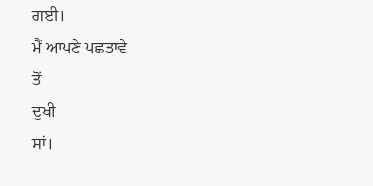ਗਈ।
ਮੈਂ ਆਪਣੇ ਪਛਤਾਵੇ
ਤੋਂ
ਦੁਖੀ
ਸਾਂ।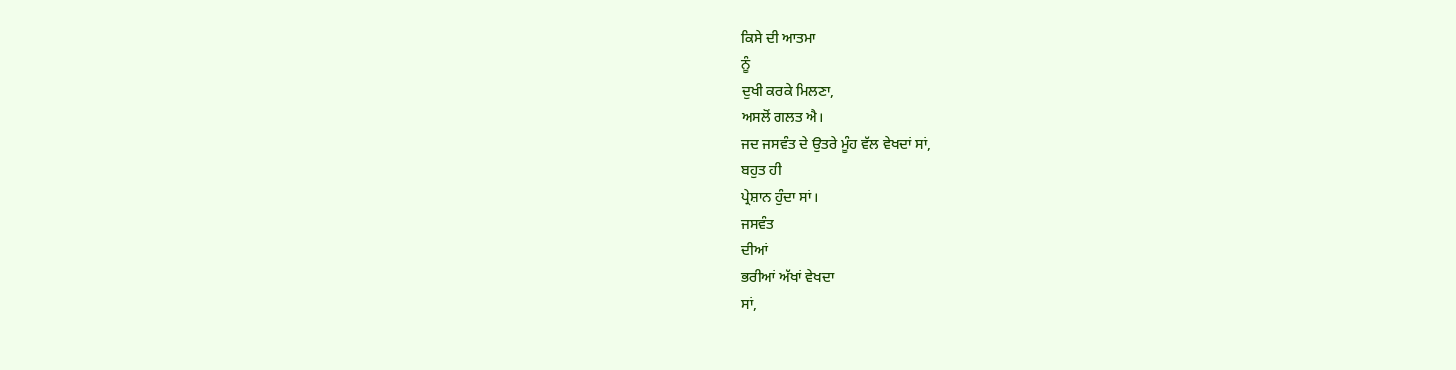ਕਿਸੇ ਦੀ ਆਤਮਾ
ਨੂੰ
ਦੁਖੀ ਕਰਕੇ ਮਿਲਣਾ,
ਅਸਲੋਂ ਗਲਤ ਐ।
ਜਦ ਜਸਵੰਤ ਦੇ ਉਤਰੇ ਮੂੰਹ ਵੱਲ ਵੇਖਦਾਂ ਸਾਂ,
ਬਹੁਤ ਹੀ
ਪ੍ਰੇਸ਼ਾਨ ਹੁੰਦਾ ਸਾਂ।
ਜਸਵੰਤ
ਦੀਆਂ
ਭਰੀਆਂ ਅੱਖਾਂ ਵੇਖਦਾ
ਸਾਂ,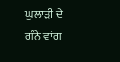ਘੁਲਾੜੀ ਦੇ ਗੰਨੇ ਵਾਂਗ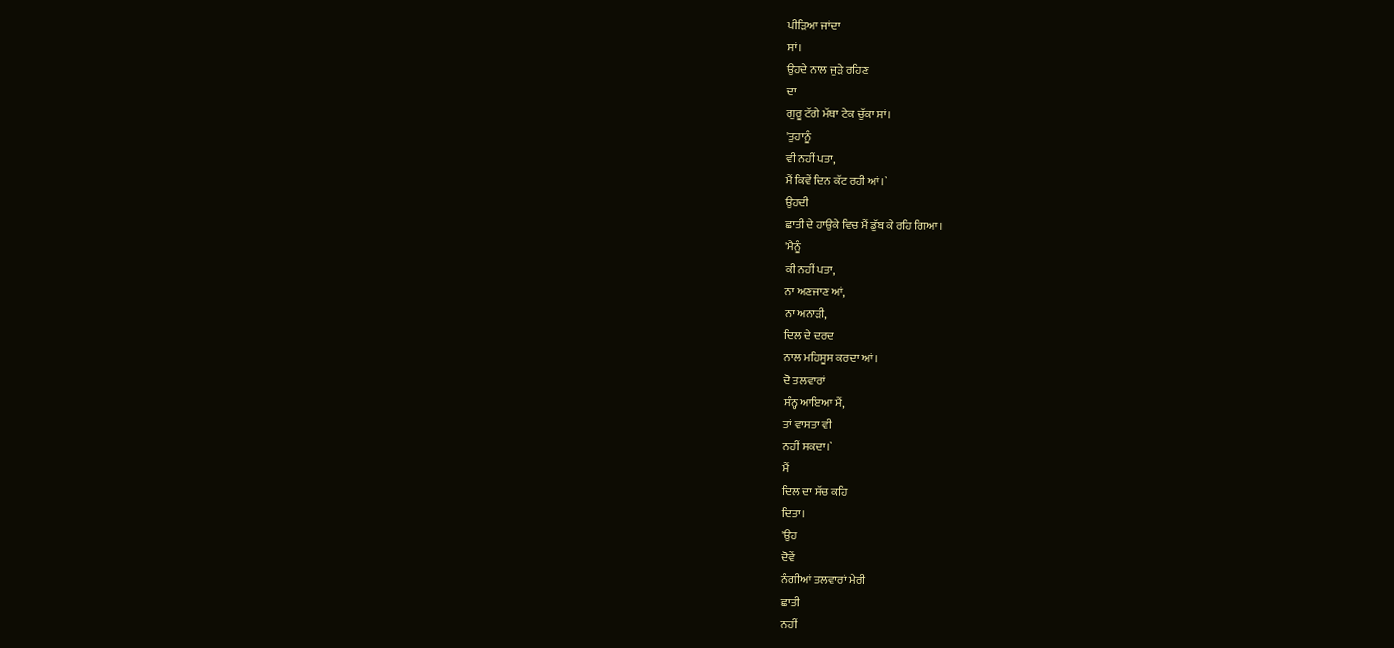ਪੀੜਿਆ ਜਾਂਦਾ
ਸਾਂ।
ਉਹਦੇ ਨਾਲ ਜੁੜੇ ਰਹਿਣ
ਦਾ
ਗੁਰੂ ਟੱਗੇ ਮੱਥਾ ਟੇਕ ਚੁੱਕਾ ਸਾਂ।
'ਤੁਹਾਨੂੰ
ਵੀ ਨਹੀਂ ਪਤਾ,
ਮੈਂ ਕਿਵੇਂ ਦਿਨ ਕੱਟ ਰਹੀ ਆਂ।`
ਉਹਦੀ
ਛਾਤੀ ਦੇ ਹਾਉਕੇ ਵਿਚ ਮੈਂ ਡੁੱਬ ਕੇ ਰਹਿ ਗਿਆ।
'ਮੈਨੂੰ
ਕੀ ਨਹੀਂ ਪਤਾ,
ਨਾ ਅਣਜਾਣ ਆਂ,
ਨਾ ਅਨਾੜੀ,
ਦਿਲ ਦੇ ਦਰਦ
ਨਾਲ ਮਹਿਸੂਸ ਕਰਦਾ ਆਂ।
ਦੋ ਤਲਵਾਰਾਂ
ਸੰਨ੍ਹ ਆਇਆ ਮੈਂ,
ਤਾਂ ਵਾਸਤਾ ਵੀ
ਨਹੀਂ ਸਕਦਾ।`
ਮੈਂ
ਦਿਲ ਦਾ ਸੱਚ ਕਹਿ
ਦਿਤਾ।
'ਉਹ
ਦੋਵੇਂ
ਨੰਗੀਆਂ ਤਲਵਾਰਾਂ ਮੇਰੀ
ਛਾਤੀ
ਨਹੀਂ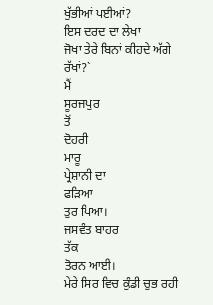ਖੁੱਭੀਆਂ ਪਈਆਂ?
ਇਸ ਦਰਦ ਦਾ ਲੇਖਾ
ਜੋਖਾ ਤੇਰੇ ਬਿਨਾਂ ਕੀਹਦੇ ਅੱਗੇ
ਰੱਖਾਂ?`
ਮੈਂ
ਸੂਰਜਪੁਰ
ਤੋਂ
ਦੋਹਰੀ
ਮਾਰੂ
ਪ੍ਰੇਸ਼ਾਨੀ ਦਾ
ਫੜਿਆ
ਤੁਰ ਪਿਆ।
ਜਸਵੰਤ ਬਾਹਰ
ਤੱਕ
ਤੋਰਨ ਆਈ।
ਮੇਰੇ ਸਿਰ ਵਿਚ ਕੁੰਡੀ ਚੁਭ ਰਹੀ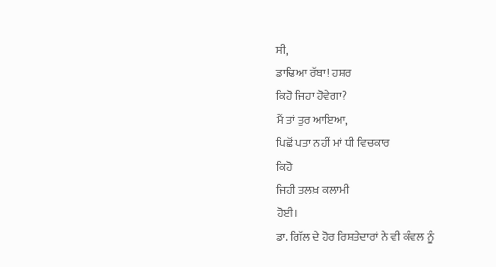ਸੀ,
ਡਾਢਿਆ ਰੱਬਾ! ਹਸ਼ਰ
ਕਿਹੋ ਜਿਹਾ ਹੋਵੇਗਾ?
ਮੈਂ ਤਾਂ ਤੁਰ ਆਇਆ,
ਪਿਛੋਂ ਪਤਾ ਨਹੀਂ ਮਾਂ ਧੀ ਵਿਚਕਾਰ
ਕਿਹੋ
ਜਿਹੀ ਤਲਖ਼ ਕਲਾਮੀ
ਹੋਈ।
ਡਾ. ਗਿੱਲ ਦੇ ਹੋਰ ਰਿਸ਼ਤੇਦਾਰਾਂ ਨੇ ਵੀ ਕੰਵਲ ਨੂੰ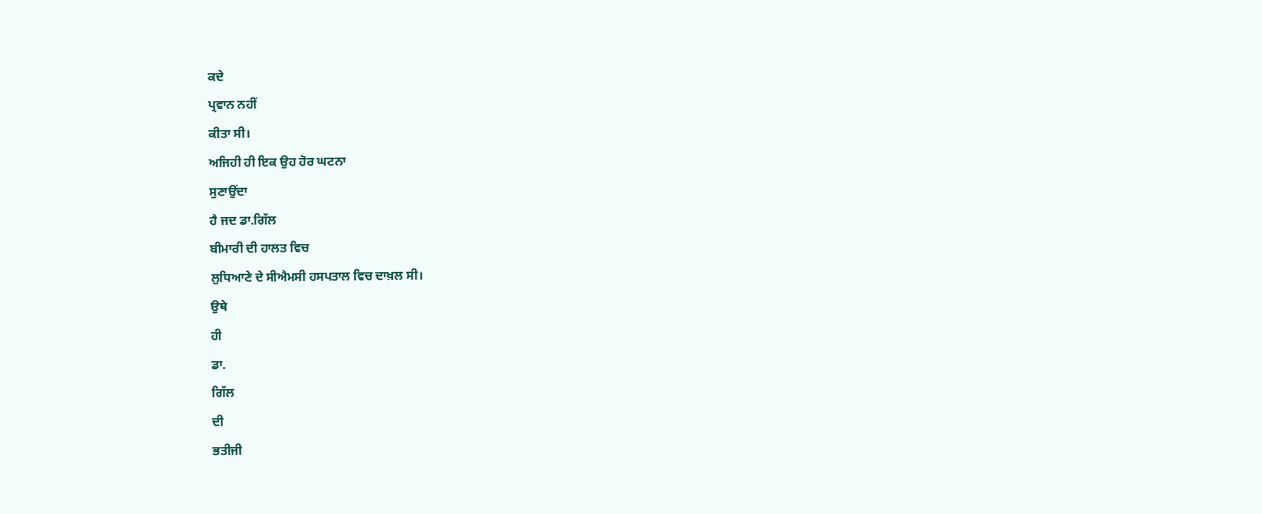ਕਦੇ
ਪ੍ਰਵਾਨ ਨਹੀਂ
ਕੀਤਾ ਸੀ।
ਅਜਿਹੀ ਹੀ ਇਕ ਉਹ ਹੋਰ ਘਟਨਾ
ਸੁਣਾਉਂਦਾ
ਹੈ ਜਦ ਡਾ.ਗਿੱਲ
ਬੀਮਾਰੀ ਦੀ ਹਾਲਤ ਵਿਚ
ਲੁਧਿਆਣੇ ਦੇ ਸੀਐਮਸੀ ਹਸਪਤਾਲ ਵਿਚ ਦਾਖ਼ਲ ਸੀ।
ਉਥੇ
ਹੀ
ਡਾ.
ਗਿੱਲ
ਦੀ
ਭਤੀਜੀ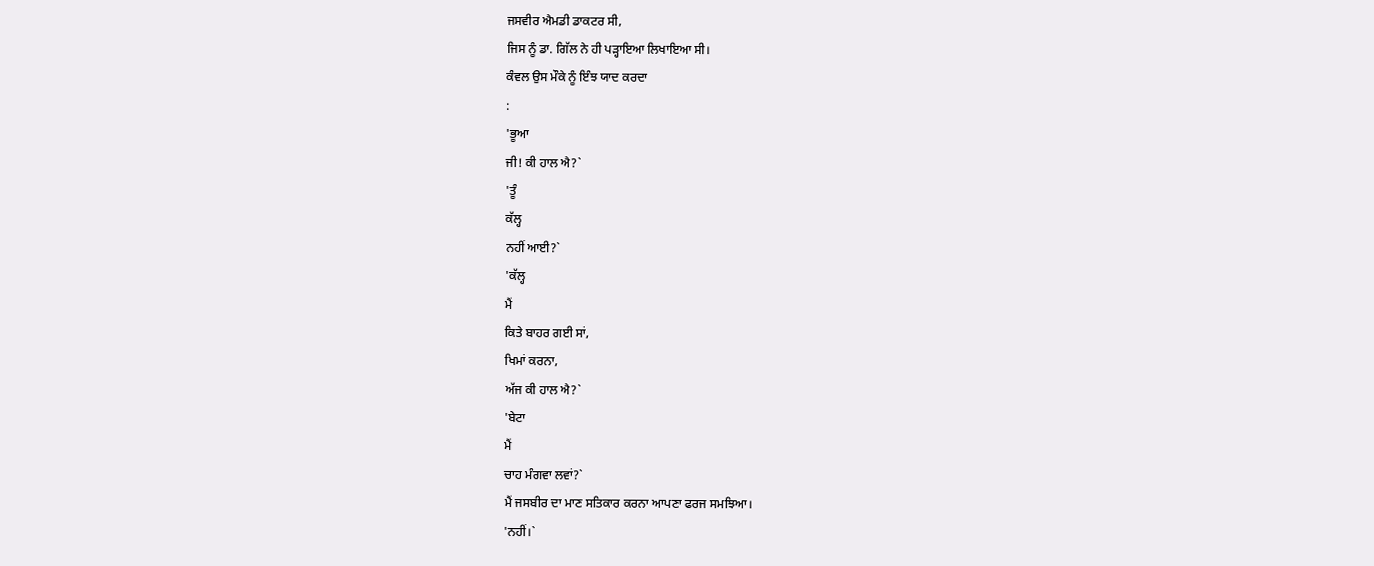ਜਸਵੀਰ ਐਮਡੀ ਡਾਕਟਰ ਸੀ,
ਜਿਸ ਨੂੰ ਡਾ. ਗਿੱਲ ਨੇ ਹੀ ਪੜ੍ਹਾਇਆ ਲਿਖਾਇਆ ਸੀ।
ਕੰਵਲ ਉਸ ਮੌਕੇ ਨੂੰ ਇੰਝ ਯਾਦ ਕਰਦਾ
:
'ਭੂਆ
ਜੀ! ਕੀ ਹਾਲ ਐ?`
'ਤੂੰ
ਕੱਲ੍ਹ
ਨਹੀਂ ਆਈ?`
'ਕੱਲ੍ਹ
ਮੈਂ
ਕਿਤੇ ਬਾਹਰ ਗਈ ਸਾਂ,
ਖਿਮਾਂ ਕਰਨਾ,
ਅੱਜ ਕੀ ਹਾਲ ਐ?`
'ਬੇਟਾ
ਮੈਂ
ਚਾਹ ਮੰਗਵਾ ਲਵਾਂ?`
ਮੈਂ ਜਸਬੀਰ ਦਾ ਮਾਣ ਸਤਿਕਾਰ ਕਰਨਾ ਆਪਣਾ ਫਰਜ ਸਮਝਿਆ।
'ਨਹੀਂ।`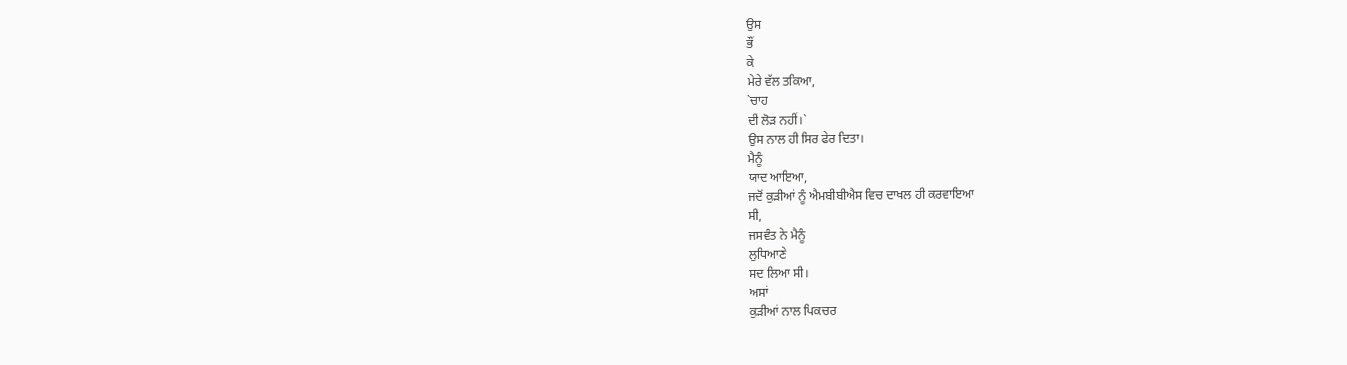ਉਸ
ਭੌਂ
ਕੇ
ਮੇਰੇ ਵੱਲ ਤਕਿਆ,
`ਚਾਹ
ਦੀ ਲੋੜ ਨਹੀਂ।`
ਉਸ ਨਾਲ ਹੀ ਸਿਰ ਫੇਰ ਦਿਤਾ।
ਮੈਨੂੰ
ਯਾਦ ਆਇਆ,
ਜਦੋਂ ਕੁੜੀਆਂ ਨੂੰ ਐਮਬੀਬੀਐਸ ਵਿਚ ਦਾਖਲ ਹੀ ਕਰਵਾਇਆ
ਸੀ,
ਜਸਵੰਤ ਨੇ ਮੈਨੂੰ
ਲੁਧਿਆਣੇ
ਸਦ ਲਿਆ ਸੀ।
ਅਸਾਂ
ਕੁੜੀਆਂ ਨਾਲ ਪਿਕਚਰ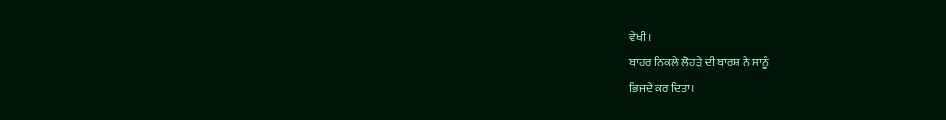ਵੇਖੀ।
ਬਾਹਰ ਨਿਕਲੇ ਲੋਹੜੇ ਦੀ ਬਾਰਸ਼ ਨੇ ਸਾਨੂੰ
ਭਿਜਦੇ ਕਰ ਦਿਤਾ।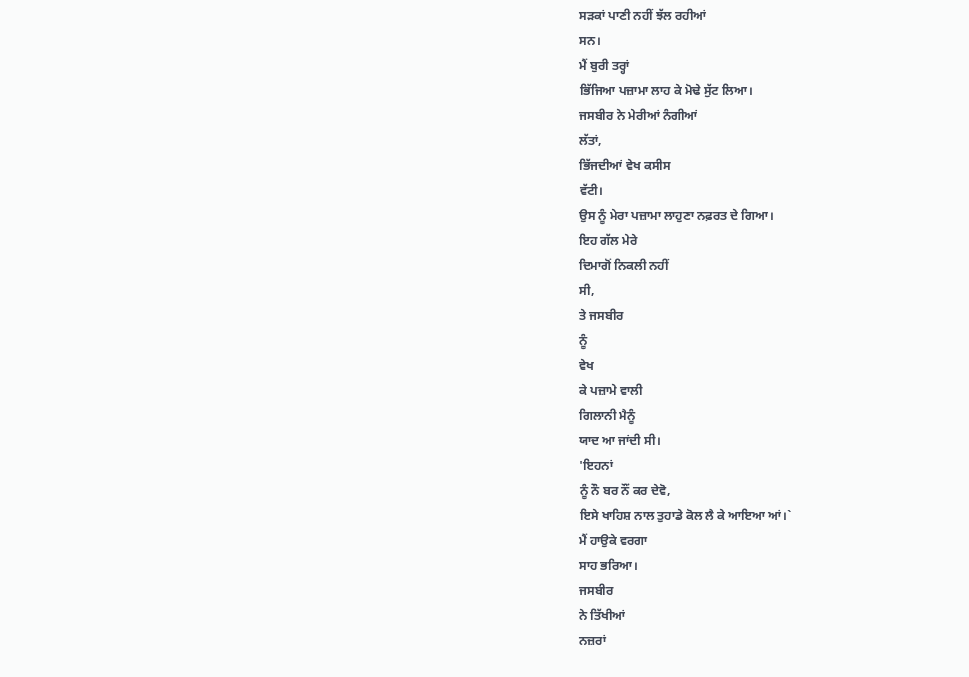ਸੜਕਾਂ ਪਾਣੀ ਨਹੀਂ ਝੱਲ ਰਹੀਆਂ
ਸਨ।
ਮੈਂ ਬੁਰੀ ਤਰ੍ਹਾਂ
ਭਿੱਜਿਆ ਪਜ਼ਾਮਾ ਲਾਹ ਕੇ ਮੋਢੇ ਸੁੱਟ ਲਿਆ।
ਜਸਬੀਰ ਨੇ ਮੇਰੀਆਂ ਨੰਗੀਆਂ
ਲੱਤਾਂ,
ਭਿੱਜਦੀਆਂ ਵੇਖ ਕਸੀਸ
ਵੱਟੀ।
ਉਸ ਨੂੰ ਮੇਰਾ ਪਜ਼ਾਮਾ ਲਾਹੁਣਾ ਨਫ਼ਰਤ ਦੇ ਗਿਆ।
ਇਹ ਗੱਲ ਮੇਰੇ
ਦਿਮਾਗੋਂ ਨਿਕਲੀ ਨਹੀਂ
ਸੀ,
ਤੇ ਜਸਬੀਰ
ਨੂੰ
ਵੇਖ
ਕੇ ਪਜ਼ਾਮੇ ਵਾਲੀ
ਗਿਲਾਨੀ ਮੈਨੂੰ
ਯਾਦ ਆ ਜਾਂਦੀ ਸੀ।
'ਇਹਨਾਂ
ਨੂੰ ਨੌ ਬਰ ਨੌਂ ਕਰ ਦੇਵੋ,
ਇਸੇ ਖਾਹਿਸ਼ ਨਾਲ ਤੁਹਾਡੇ ਕੋਲ ਲੈ ਕੇ ਆਇਆ ਆਂ।`
ਮੈਂ ਹਾਉਕੇ ਵਰਗਾ
ਸਾਹ ਭਰਿਆ।
ਜਸਬੀਰ
ਨੇ ਤਿੱਖੀਆਂ
ਨਜ਼ਰਾਂ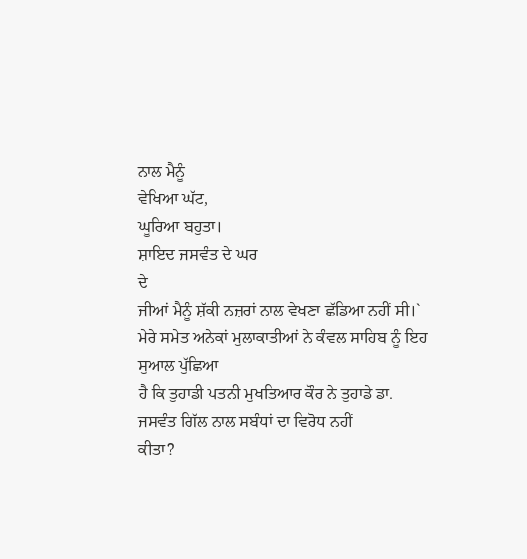ਨਾਲ ਮੈਨੂੰ
ਵੇਖਿਆ ਘੱਟ,
ਘੂਰਿਆ ਬਹੁਤਾ।
ਸ਼ਾਇਦ ਜਸਵੰਤ ਦੇ ਘਰ
ਦੇ
ਜੀਆਂ ਮੈਨੂੰ ਸ਼ੱਕੀ ਨਜ਼ਰਾਂ ਨਾਲ ਵੇਖਣਾ ਛੱਡਿਆ ਨਹੀਂ ਸੀ।`
ਮੇਰੇ ਸਮੇਤ ਅਨੇਕਾਂ ਮੁਲਾਕਾਤੀਆਂ ਨੇ ਕੰਵਲ ਸਾਹਿਬ ਨੂੰ ਇਹ ਸੁਆਲ ਪੁੱਛਿਆ
ਹੈ ਕਿ ਤੁਹਾਡੀ ਪਤਨੀ ਮੁਖਤਿਆਰ ਕੌਰ ਨੇ ਤੁਹਾਡੇ ਡਾ.
ਜਸਵੰਤ ਗਿੱਲ ਨਾਲ ਸਬੰਧਾਂ ਦਾ ਵਿਰੋਧ ਨਹੀਂ
ਕੀਤਾ?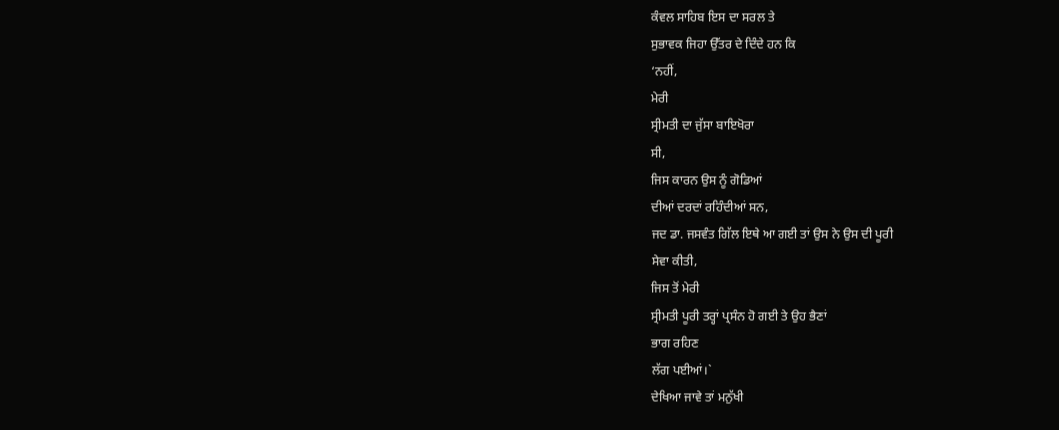ਕੰਵਲ ਸਾਹਿਬ ਇਸ ਦਾ ਸਰਲ ਤੇ
ਸੁਭਾਵਕ ਜਿਹਾ ਉੱਤਰ ਦੇ ਦਿੰਦੇ ਹਨ ਕਿ
‘ਨਹੀਂ,
ਮੇਰੀ
ਸ੍ਰੀਮਤੀ ਦਾ ਜੁੱਸਾ ਬਾਇਖੋਰਾ
ਸੀ,
ਜਿਸ ਕਾਰਨ ਉਸ ਨੂੰ ਗੋਡਿਆਂ
ਦੀਆਂ ਦਰਦਾਂ ਰਹਿੰਦੀਆਂ ਸਨ,
ਜਦ ਡਾ. ਜਸਵੰਤ ਗਿੱਲ ਇਥੇ ਆ ਗਈ ਤਾਂ ਉਸ ਨੇ ਉਸ ਦੀ ਪੂਰੀ
ਸੇਵਾ ਕੀਤੀ,
ਜਿਸ ਤੋਂ ਮੇਰੀ
ਸ੍ਰੀਮਤੀ ਪੂਰੀ ਤਰ੍ਹਾਂ ਪ੍ਰਸੰਨ ਹੋ ਗਈ ਤੇ ਉਹ ਭੈਣਾਂ
ਭਾਗ ਰਹਿਣ
ਲੱਗ ਪਈਆਂ।`
ਦੇਖਿਆ ਜਾਵੇ ਤਾਂ ਮਨੁੱਖੀ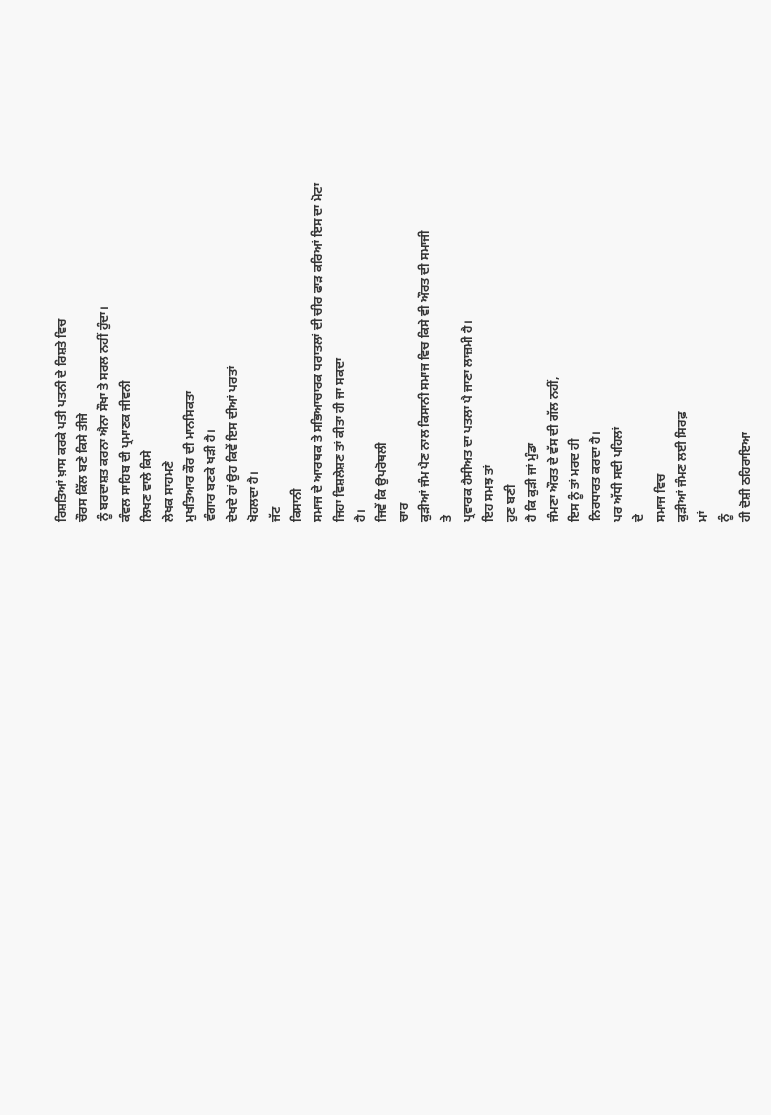ਰਿਸ਼ਤਿਆਂ ਖ਼ਾਸ ਕਰਕੇ ਪਤੀ ਪਤਨੀ ਦੇ ਰਿਸ਼ਤੇ ਵਿਚ
ਚੌਰਸ ਕਿੱਲ ਬਣੇ ਕਿਸੇ ਤੀਜੇ
ਨੂੰ ਬਰਦਾਸ਼ਤ ਕਰਨਾ ਐਨਾ ਸੌਖਾ ਤੇ ਸਰਲ ਨਹੀਂ ਹੁੰਦਾ।
ਕੰਵਲ ਸਾਹਿਬ ਦੀ ਪ੍ਰਮਾਣਕ ਜੀਵਨੀ
ਲਿਖਣ ਵਾਲੇ ਕਿਸੇ
ਲੇਖਕ ਸਾਹਮਣੇ
ਮੁਖਤਿਆਰ ਕੌਰ ਦੀ ਮਾਨਸਿਕਤਾ
ਵੰਗਾਰ ਬਣਕੇ ਖੜੀ ਹੈ।
ਦੇਖਦੇ ਹਾਂ ਉਹ ਕਿਵੇਂ ਇਸ ਦੀਆਂ ਪਰਤਾਂ
ਖੋਹਲਦਾ ਹੈ।
ਜੱਟ
ਕਿਸਾਨੀ
ਸਮਾਜ ਦੇ ਆਰਥਕ ਤੇ ਸਭਿਆਚਾਰਕ ਧਰਾਤਲਾਂ ਦੀ ਚੀਰ ਫਾੜ ਕਰਿਆਂ ਇਸ ਦਾ ਮੋਟਾ
ਜਿਹਾ ਵਿਸ਼ਲੇਸ਼ਣ ਤਾਂ ਕੀਤਾ ਹੀ ਜਾ ਸਕਦਾ
ਹੈ।
ਜਿਵੇਂ ਕਿ ਉਪਰੋਥਲੀ
ਚਾਰ
ਕੁੜੀਆਂ ਜੰਮ ਪੈਣ ਨਾਲ ਕਿਸਾਨੀ ਸਮਾਜ ਵਿਚ ਕਿਸੇ ਵੀ ਔਰਤ ਦੀ ਸਮਾਜੀ
ਤੇ
ਪ੍ਰਵਾਰਕ ਹੈਸੀਅਤ ਦਾ ਪਤਲਾ ਪੈ ਜਾਣਾ ਲਾਜ਼ਮੀ ਹੈ।
ਇਹ ਸਮਝ ਤਾਂ
ਹੁਣ ਬਣੀ
ਹੈ ਕਿ ਕੁੜੀ ਜਾਂ ਮੁੰਡਾ
ਜੰਮਣਾ ਔਰਤ ਦੇ ਵੱਸ ਦੀ ਗੱਲ ਨਹੀਂ,
ਇਸ ਨੂੰ ਤਾਂ ਮਰਦ ਹੀ
ਨਿਰਧਾਰਤ ਕਰਦਾ ਹੈ।
ਪਰ ਅੱਧੀ ਸਦੀ ਪਹਿਲਾਂ
ਦੇ
ਸਮਾਜ ਵਿਚ
ਕੁੜੀਆਂ ਜੰਮਣ ਲਈ ਸਿਰਫ਼
ਮਾਂ
ਨੂੰ
ਹੀ ਦੋਸ਼ੀ ਠਹਿਰਾਇਆ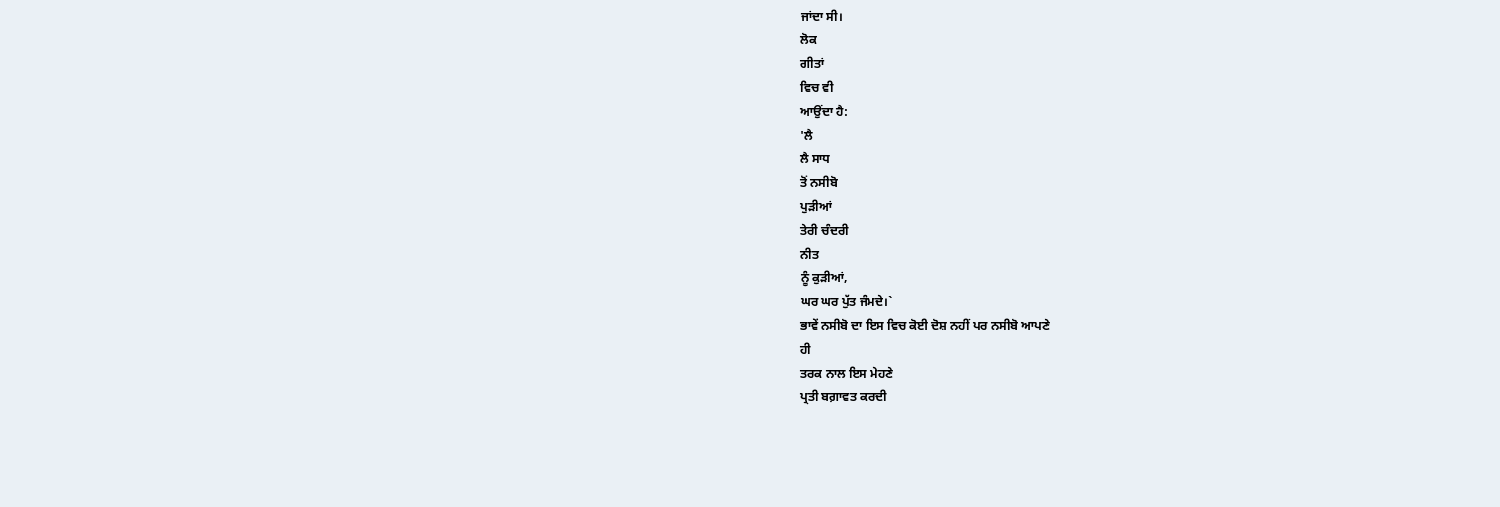ਜਾਂਦਾ ਸੀ।
ਲੋਕ
ਗੀਤਾਂ
ਵਿਚ ਵੀ
ਆਉਂਦਾ ਹੈ:
'ਲੈ
ਲੈ ਸਾਧ
ਤੋਂ ਨਸੀਬੋ
ਪੁੜੀਆਂ
ਤੇਰੀ ਚੰਦਰੀ
ਨੀਤ
ਨੂੰ ਕੁੜੀਆਂ,
ਘਰ ਘਰ ਪੁੱਤ ਜੰਮਦੇ।`
ਭਾਵੇਂ ਨਸੀਬੋ ਦਾ ਇਸ ਵਿਚ ਕੋਈ ਦੋਸ਼ ਨਹੀਂ ਪਰ ਨਸੀਬੋ ਆਪਣੇ
ਹੀ
ਤਰਕ ਨਾਲ ਇਸ ਮੇਹਣੇ
ਪ੍ਰਤੀ ਬਗ਼ਾਵਤ ਕਰਦੀ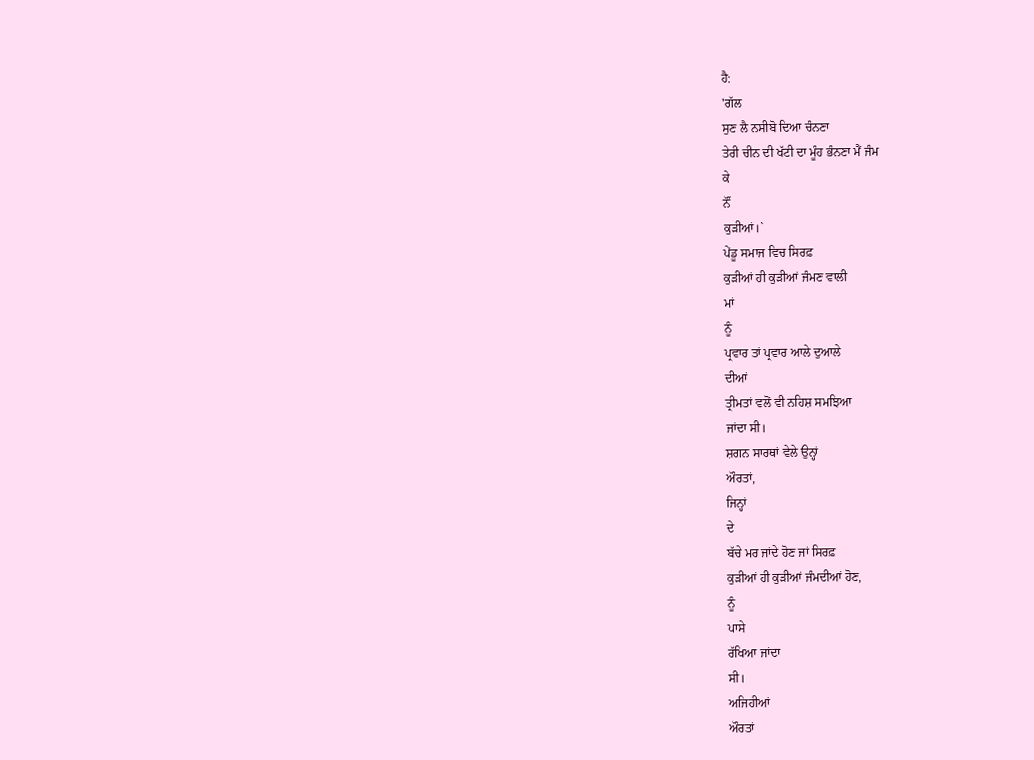ਹੈ:
'ਗੱਲ
ਸੁਣ ਲੈ ਨਸੀਬੋ ਦਿਆ ਚੰਨਣਾ
ਤੇਰੀ ਚੀਨ ਦੀ ਖੱਟੀ ਦਾ ਮੂੰਹ ਭੰਨਣਾ ਮੈਂ ਜੰਮ
ਕੇ
ਨੌਂ
ਕੁੜੀਆਂ।`
ਪੇਂਡੂ ਸਮਾਜ ਵਿਚ ਸਿਰਫ਼
ਕੁੜੀਆਂ ਹੀ ਕੁੜੀਆਂ ਜੰਮਣ ਵਾਲੀ
ਮਾਂ
ਨੂੰ
ਪ੍ਰਵਾਰ ਤਾਂ ਪ੍ਰਵਾਰ ਆਲੇ ਦੁਆਲੇ
ਦੀਆਂ
ਤ੍ਰੀਮਤਾਂ ਵਲੋਂ ਵੀ ਨਹਿਸ਼ ਸਮਝਿਆ
ਜਾਂਦਾ ਸੀ।
ਸ਼ਗਨ ਸਾਰਥਾਂ ਵੇਲੇ ਉਨ੍ਹਾਂ
ਔਰਤਾਂ,
ਜਿਨ੍ਹਾਂ
ਦੇ
ਬੱਚੇ ਮਰ ਜਾਂਦੇ ਹੋਣ ਜਾਂ ਸਿਰਫ਼
ਕੁੜੀਆਂ ਹੀ ਕੁੜੀਆਂ ਜੰਮਦੀਆਂ ਹੋਣ,
ਨੂੰ
ਪਾਸੇ
ਰੱਖਿਆ ਜਾਂਦਾ
ਸੀ।
ਅਜਿਹੀਆਂ
ਔਰਤਾਂ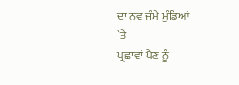ਦਾ ਨਵ ਜੰਮੇ ਮੁੰਡਿਆਂ
`ਤੇ
ਪ੍ਰਛਾਵਾਂ ਪੈਣ ਨੂੰ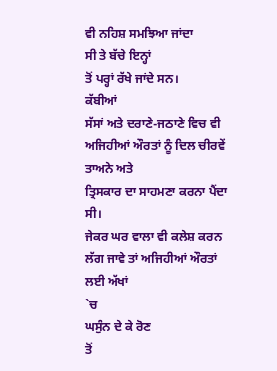ਵੀ ਨਹਿਸ਼ ਸਮਝਿਆ ਜਾਂਦਾ
ਸੀ ਤੇ ਬੱਚੇ ਇਨ੍ਹਾਂ
ਤੋਂ ਪਰ੍ਹਾਂ ਰੱਖੇ ਜਾਂਦੇ ਸਨ।
ਕੱਬੀਆਂ
ਸੱਸਾਂ ਅਤੇ ਦਰਾਣੇ-ਜਠਾਣੇ ਵਿਚ ਵੀ
ਅਜਿਹੀਆਂ ਔਰਤਾਂ ਨੂੰ ਦਿਲ ਚੀਰਵੇਂ
ਤਾਅਨੇ ਅਤੇ
ਤ੍ਰਿਸਕਾਰ ਦਾ ਸਾਹਮਣਾ ਕਰਨਾ ਪੈਂਦਾ ਸੀ।
ਜੇਕਰ ਘਰ ਵਾਲਾ ਵੀ ਕਲੇਸ਼ ਕਰਨ ਲੱਗ ਜਾਵੇ ਤਾਂ ਅਜਿਹੀਆਂ ਔਰਤਾਂ ਲਈ ਅੱਖਾਂ
`ਚ
ਘਸੁੰਨ ਦੇ ਕੇ ਰੋਣ
ਤੋਂ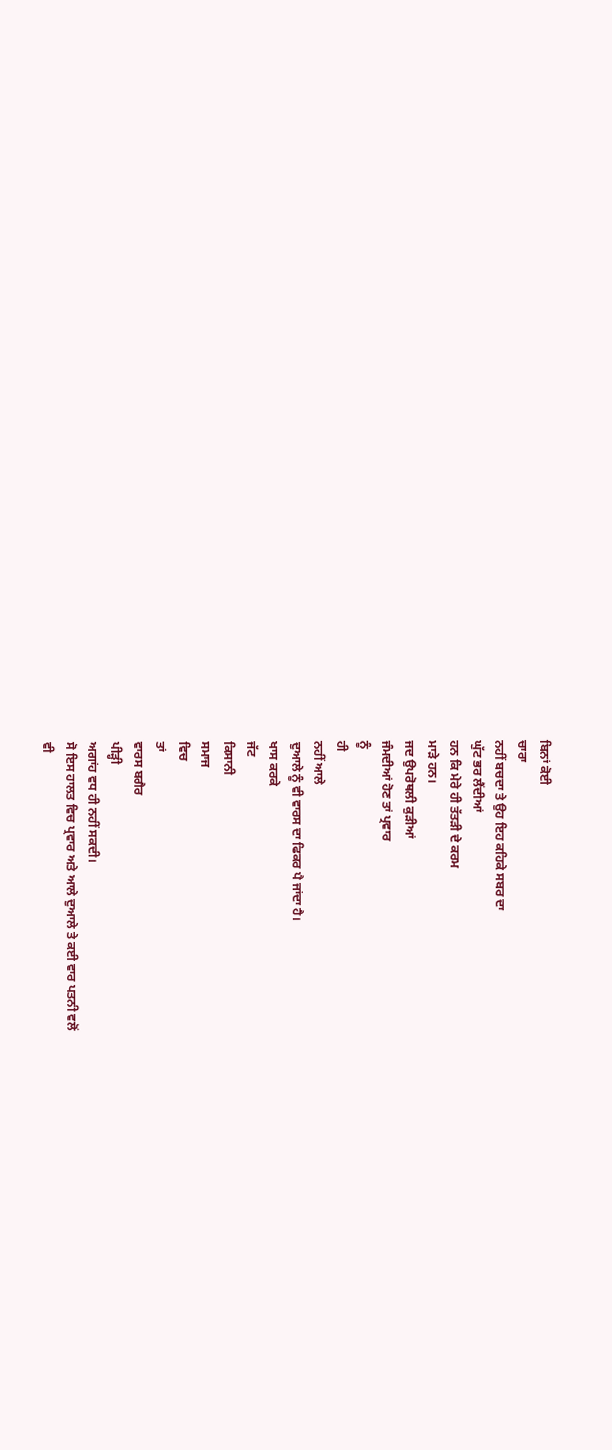ਬਿਨਾਂ ਕੋਈ
ਚਾਰਾ
ਨਹੀਂ ਬਚਦਾ ਤੇ ਉਹ ਇਹ ਕਹਿਕੇ ਸਬਰ ਦਾ
ਘੁੱਟ ਭਰ ਲੈਂਦੀਆਂ
ਹਨ ਕਿ ਮੇਰੇ ਹੀ ਤੱਤੜੀ ਦੇ ਕਰਮ
ਮਾੜੇ ਹਨ।
ਜਦ ਉਪਰੋਥਲੀ ਕੁੜੀਆਂ
ਜੰਮਦੀਆਂ ਹੋਣ ਤਾਂ ਪ੍ਰਵਾਰ
ਨੂੰ
ਹੀ
ਨਹੀਂ ਆਲੇ
ਦੁਆਲੇ ਨੂੰ ਵੀ ਵਾਰਸ ਦਾ ਫਿਕਰ ਪੈ ਜਾਂਦਾ ਹੈ।
ਖਾਸ ਕਰਕੇ
ਜੱਟ
ਕਿਸਾਨੀ
ਸਮਾਜ
ਵਿਚ
ਤਾਂ
ਵਾਰਸ ਬਗੈਰ
ਪੀੜ੍ਹੀ
ਅਗਾਂਹ ਵਧ ਹੀ ਨਹੀਂ ਸਕਦੀ।
ਸੋ ਇਸ ਹਾਲਤ ਵਿਚ ਪ੍ਰਵਾਰ ਅਤੇ ਆਲੇ ਦੁਆਲੇ ਤੇ ਕਈ ਵਾਰ ਪਤਨੀ ਵਲੋਂ
ਵੀ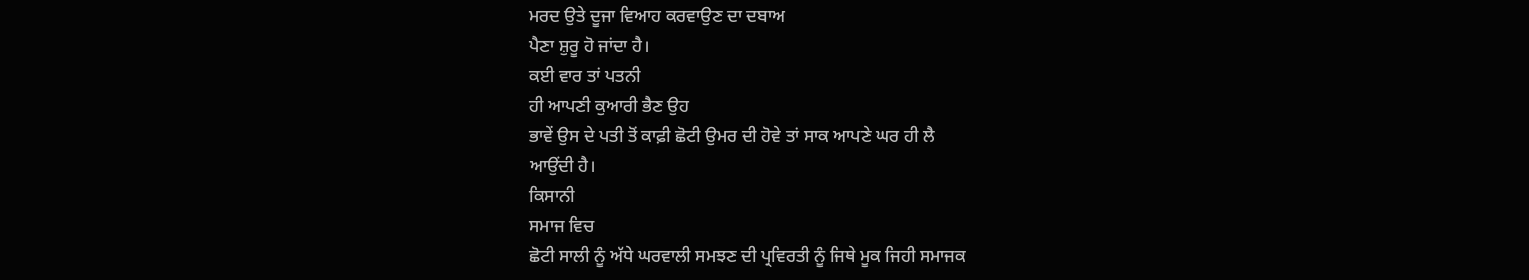ਮਰਦ ਉਤੇ ਦੂਜਾ ਵਿਆਹ ਕਰਵਾਉਣ ਦਾ ਦਬਾਅ
ਪੈਣਾ ਸ਼ੁਰੂ ਹੋ ਜਾਂਦਾ ਹੈ।
ਕਈ ਵਾਰ ਤਾਂ ਪਤਨੀ
ਹੀ ਆਪਣੀ ਕੁਆਰੀ ਭੈਣ ਉਹ
ਭਾਵੇਂ ਉਸ ਦੇ ਪਤੀ ਤੋਂ ਕਾਫ਼ੀ ਛੋਟੀ ਉਮਰ ਦੀ ਹੋਵੇ ਤਾਂ ਸਾਕ ਆਪਣੇ ਘਰ ਹੀ ਲੈ
ਆਉਂਦੀ ਹੈ।
ਕਿਸਾਨੀ
ਸਮਾਜ ਵਿਚ
ਛੋਟੀ ਸਾਲੀ ਨੂੰ ਅੱਧੇ ਘਰਵਾਲੀ ਸਮਝਣ ਦੀ ਪ੍ਰਵਿਰਤੀ ਨੂੰ ਜਿਥੇ ਮੂਕ ਜਿਹੀ ਸਮਾਜਕ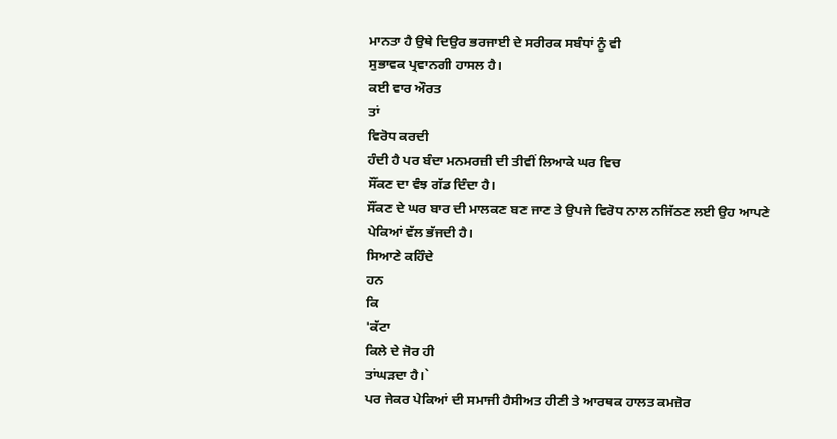ਮਾਨਤਾ ਹੈ ਉਥੇ ਦਿਉਰ ਭਰਜਾਈ ਦੇ ਸਰੀਰਕ ਸਬੰਧਾਂ ਨੂੰ ਵੀ
ਸੁਭਾਵਕ ਪ੍ਰਵਾਨਗੀ ਹਾਸਲ ਹੈ।
ਕਈ ਵਾਰ ਔਰਤ
ਤਾਂ
ਵਿਰੋਧ ਕਰਦੀ
ਹੰਦੀ ਹੈ ਪਰ ਬੰਦਾ ਮਨਮਰਜ਼ੀ ਦੀ ਤੀਵੀਂ ਲਿਆਕੇ ਘਰ ਵਿਚ
ਸੌਂਕਣ ਦਾ ਵੰਝ ਗੱਡ ਦਿੰਦਾ ਹੈ।
ਸੌਂਕਣ ਦੇ ਘਰ ਬਾਰ ਦੀ ਮਾਲਕਣ ਬਣ ਜਾਣ ਤੇ ਉਪਜੇ ਵਿਰੋਧ ਨਾਲ ਨਜਿੱਠਣ ਲਈ ਉਹ ਆਪਣੇ
ਪੇਕਿਆਂ ਵੱਲ ਭੱਜਦੀ ਹੈ।
ਸਿਆਣੇ ਕਹਿੰਦੇ
ਹਨ
ਕਿ
'ਕੱਟਾ
ਕਿਲੇ ਦੇ ਜੋਰ ਹੀ
ਤਾਂਘੜਦਾ ਹੈ।`
ਪਰ ਜੇਕਰ ਪੇਕਿਆਂ ਦੀ ਸਮਾਜੀ ਹੈਸੀਅਤ ਹੀਣੀ ਤੇ ਆਰਥਕ ਹਾਲਤ ਕਮਜ਼ੋਰ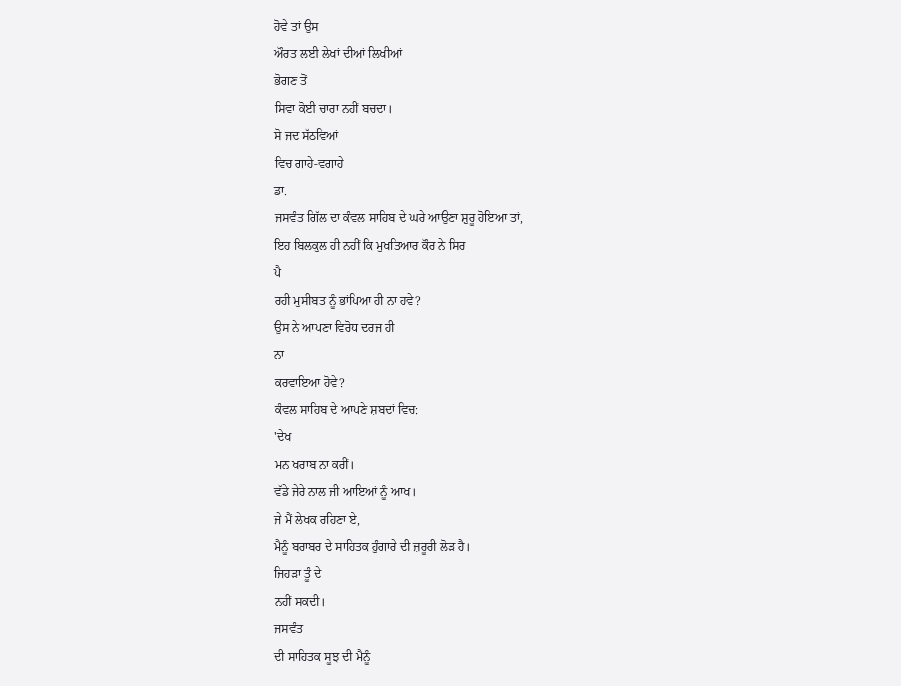ਹੋਵੇ ਤਾਂ ਉਸ
ਔਰਤ ਲਈ ਲੇਖਾਂ ਦੀਆਂ ਲਿਖੀਆਂ
ਭੋਗਣ ਤੋਂ
ਸਿਵਾ ਕੋਈ ਚਾਰਾ ਨਹੀਂ ਬਚਦਾ।
ਸੋ ਜਦ ਸੱਠਵਿਆਂ
ਵਿਚ ਗਾਹੇ-ਵਗਾਹੇ
ਡਾ.
ਜਸਵੰਤ ਗਿੱਲ ਦਾ ਕੰਵਲ ਸਾਹਿਬ ਦੇ ਘਰੇ ਆਉਣਾ ਸ਼ੁਰੂ ਹੋਇਆ ਤਾਂ,
ਇਹ ਬਿਲਕੁਲ ਹੀ ਨਹੀਂ ਕਿ ਮੁਖਤਿਆਰ ਕੌਰ ਨੇ ਸਿਰ
ਪੈ
ਰਹੀ ਮੁਸੀਬਤ ਨੂੰ ਭਾਂਪਿਆ ਹੀ ਨਾ ਹਵੇ?
ਉਸ ਨੇ ਆਪਣਾ ਵਿਰੋਧ ਦਰਜ ਹੀ
ਨਾ
ਕਰਵਾਇਆ ਹੋਵੇ?
ਕੰਵਲ ਸਾਹਿਬ ਦੇ ਆਪਣੇ ਸ਼ਬਦਾਂ ਵਿਚ:
'ਦੇਖ
ਮਨ ਖਰਾਬ ਨਾ ਕਰੀਂ।
ਵੱਡੇ ਜੇਰੇ ਨਾਲ ਜੀ ਆਇਆਂ ਨੂੰ ਆਖ।
ਜੇ ਮੈਂ ਲੇਖਕ ਰਹਿਣਾ ਏ,
ਮੈਨੂੰ ਬਰਾਬਰ ਦੇ ਸਾਹਿਤਕ ਹੁੰਗਾਰੇ ਦੀ ਜ਼ਰੂਰੀ ਲੋੜ ਹੈ।
ਜਿਹੜਾ ਤੂੰ ਦੇ
ਨਹੀਂ ਸਕਦੀ।
ਜਸਵੰਤ
ਦੀ ਸਾਹਿਤਕ ਸੂਝ ਦੀ ਮੈਨੂੰ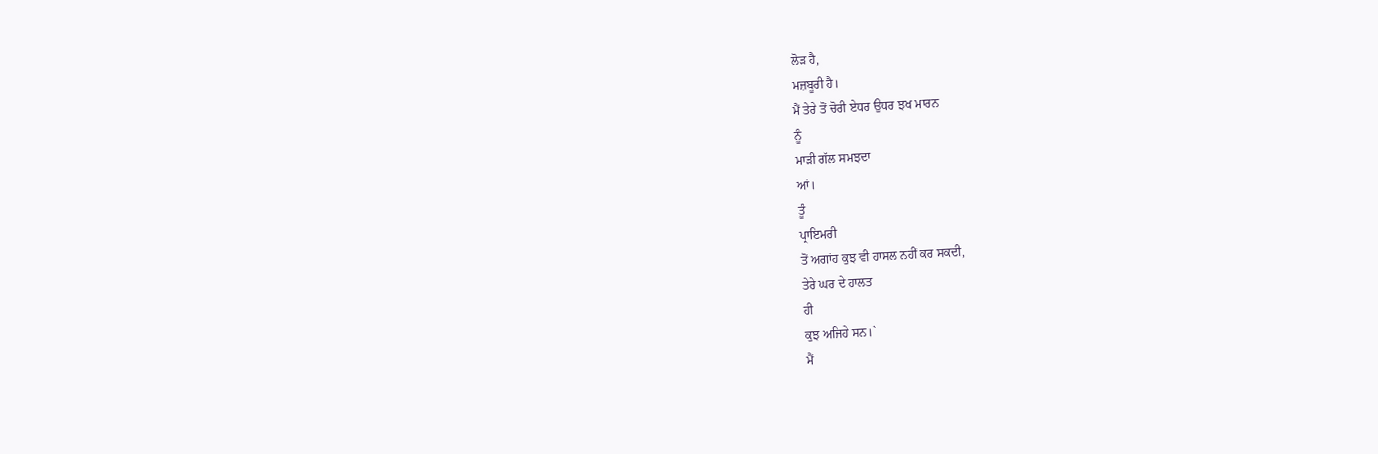ਲੋੜ ਹੈ,
ਮਜ਼ਬੂਰੀ ਹੈ।
ਮੈਂ ਤੇਰੇ ਤੋਂ ਚੋਰੀ ਏਧਰ ਉਧਰ ਝਖ ਮਾਰਨ
ਨੂੰ
ਮਾੜੀ ਗੱਲ ਸਮਝਦਾ
ਆਂ।
ਤੂੰ
ਪ੍ਰਾਇਮਰੀ
ਤੋਂ ਅਗਾਂਹ ਕੁਝ ਵੀ ਹਾਸਲ ਨਹੀਂ ਕਰ ਸਕਦੀ,
ਤੇਰੇ ਘਰ ਦੇ ਹਾਲਤ
ਹੀ
ਕੁਝ ਅਜਿਹੇ ਸਨ।`
ਮੈਂ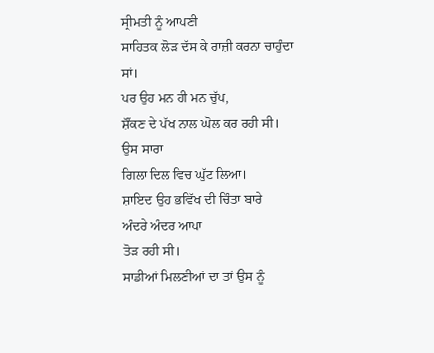ਸ੍ਰੀਮਤੀ ਨੂੰ ਆਪਣੀ
ਸਾਹਿਤਕ ਲੋੜ ਦੱਸ ਕੇ ਰਾਜ਼ੀ ਕਰਨਾ ਚਾਹੁੰਦਾ
ਸਾਂ।
ਪਰ ਉਹ ਮਨ ਹੀ ਮਨ ਚੁੱਪ,
ਸ਼ੌਂਕਣ ਦੇ ਪੱਖ ਨਾਲ ਘੋਲ ਕਰ ਰਹੀ ਸੀ।
ਉਸ ਸਾਰਾ
ਗਿਲਾ ਦਿਲ ਵਿਚ ਘੁੱਟ ਲਿਆ।
ਸ਼ਾਇਦ ਉਹ ਭਵਿੱਖ ਦੀ ਚਿੰਤਾ ਬਾਰੇ
ਅੰਦਰੇ ਅੰਦਰ ਆਪਾ
ਤੋੜ ਰਹੀ ਸੀ।
ਸਾਡੀਆਂ ਮਿਲਣੀਆਂ ਦਾ ਤਾਂ ਉਸ ਨੂੰ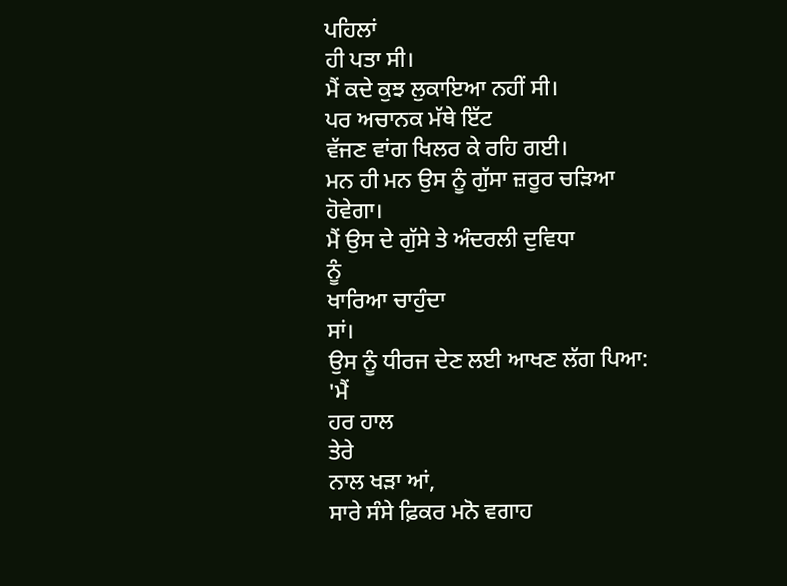ਪਹਿਲਾਂ
ਹੀ ਪਤਾ ਸੀ।
ਮੈਂ ਕਦੇ ਕੁਝ ਲੁਕਾਇਆ ਨਹੀਂ ਸੀ।
ਪਰ ਅਚਾਨਕ ਮੱਥੇ ਇੱਟ
ਵੱਜਣ ਵਾਂਗ ਖਿਲਰ ਕੇ ਰਹਿ ਗਈ।
ਮਨ ਹੀ ਮਨ ਉਸ ਨੂੰ ਗੁੱਸਾ ਜ਼ਰੂਰ ਚੜਿਆ
ਹੋਵੇਗਾ।
ਮੈਂ ਉਸ ਦੇ ਗੁੱਸੇ ਤੇ ਅੰਦਰਲੀ ਦੁਵਿਧਾ
ਨੂੰ
ਖਾਰਿਆ ਚਾਹੁੰਦਾ
ਸਾਂ।
ਉਸ ਨੂੰ ਧੀਰਜ ਦੇਣ ਲਈ ਆਖਣ ਲੱਗ ਪਿਆ:
'ਮੈਂ
ਹਰ ਹਾਲ
ਤੇਰੇ
ਨਾਲ ਖੜਾ ਆਂ,
ਸਾਰੇ ਸੰਸੇ ਫ਼ਿਕਰ ਮਨੋ ਵਗਾਹ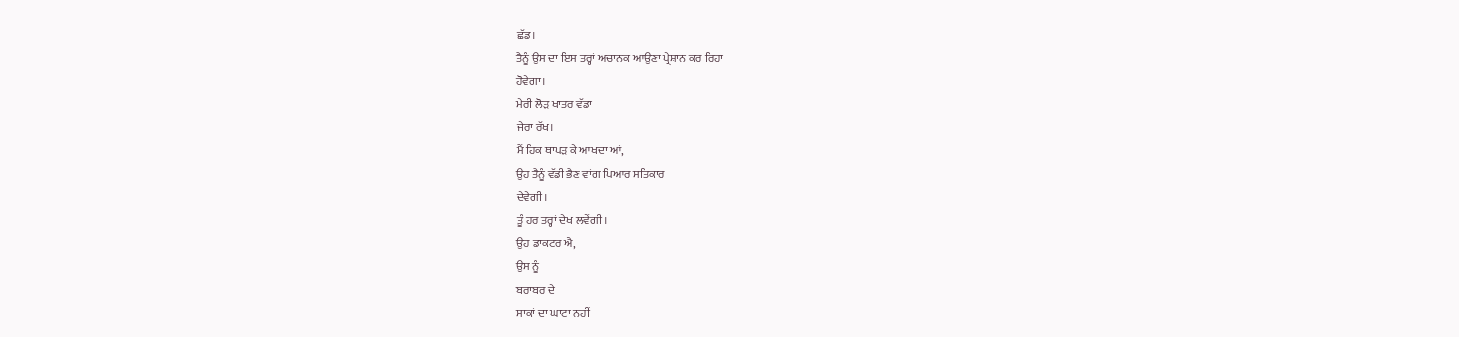ਛੱਡ।
ਤੈਨੂੰ ਉਸ ਦਾ ਇਸ ਤਰ੍ਹਾਂ ਅਚਾਨਕ ਆਉਣਾ ਪ੍ਰੇਸ਼ਾਨ ਕਰ ਰਿਹਾ
ਹੋਵੇਗਾ।
ਮੇਰੀ ਲੋੜ ਖਾਤਰ ਵੱਡਾ
ਜੇਰਾ ਰੱਖ।
ਮੈਂ ਹਿਕ ਥਾਪੜ ਕੇ ਆਖਦਾ ਆਂ,
ਉਹ ਤੈਨੂੰ ਵੱਡੀ ਭੈਣ ਵਾਂਗ ਪਿਆਰ ਸਤਿਕਾਰ
ਦੇਵੇਗੀ।
ਤੂੰ ਹਰ ਤਰ੍ਹਾਂ ਦੇਖ ਲਵੇਂਗੀ।
ਉਹ ਡਾਕਟਰ ਐ,
ਉਸ ਨੂੰ
ਬਰਾਬਰ ਦੇ
ਸਾਕਾਂ ਦਾ ਘਾਟਾ ਨਹੀਂ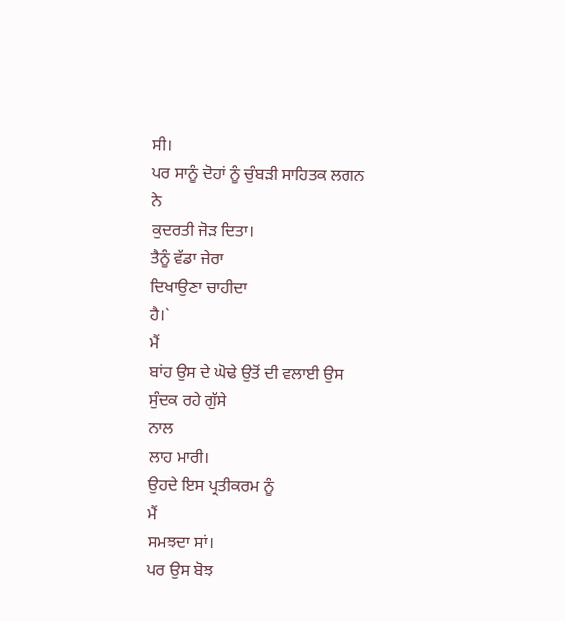ਸੀ।
ਪਰ ਸਾਨੂੰ ਦੋਹਾਂ ਨੂੰ ਚੁੰਬੜੀ ਸਾਹਿਤਕ ਲਗਨ
ਨੇ
ਕੁਦਰਤੀ ਜੋੜ ਦਿਤਾ।
ਤੈਨੂੰ ਵੱਡਾ ਜੇਰਾ
ਦਿਖਾਉਣਾ ਚਾਹੀਦਾ
ਹੈ।`
ਮੈਂ
ਬਾਂਹ ਉਸ ਦੇ ਘੋਢੇ ਉਤੋਂ ਦੀ ਵਲਾਈ ਉਸ
ਸੁੰਦਕ ਰਹੇ ਗੁੱਸੇ
ਨਾਲ
ਲਾਹ ਮਾਰੀ।
ਉਹਦੇ ਇਸ ਪ੍ਰਤੀਕਰਮ ਨੂੰ
ਮੈਂ
ਸਮਝਦਾ ਸਾਂ।
ਪਰ ਉਸ ਬੋਝ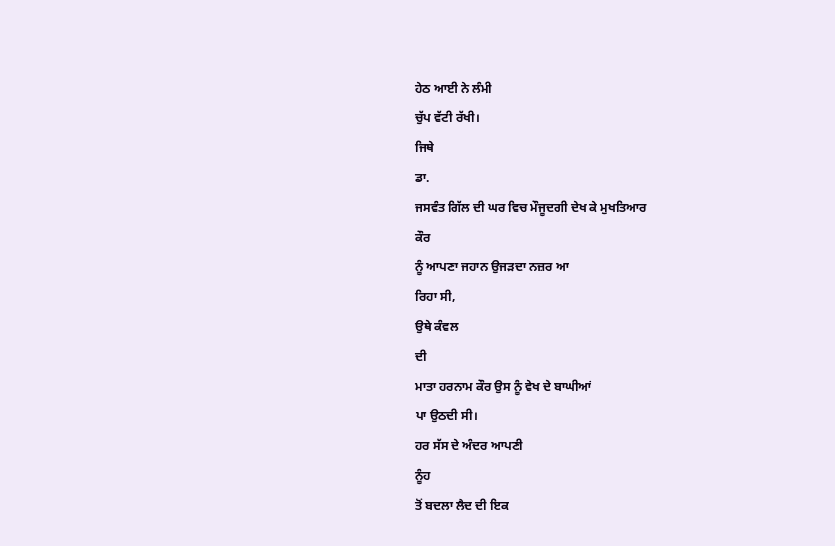ਹੇਠ ਆਈ ਨੇ ਲੰਮੀ
ਚੁੱਪ ਵੱਟੀ ਰੱਖੀ।
ਜਿਥੇ
ਡਾ.
ਜਸਵੰਤ ਗਿੱਲ ਦੀ ਘਰ ਵਿਚ ਮੌਜੂਦਗੀ ਦੇਖ ਕੇ ਮੁਖਤਿਆਰ
ਕੌਰ
ਨੂੰ ਆਪਣਾ ਜਹਾਨ ਉਜੜਦਾ ਨਜ਼ਰ ਆ
ਰਿਹਾ ਸੀ,
ਉਥੇ ਕੰਵਲ
ਦੀ
ਮਾਤਾ ਹਰਨਾਮ ਕੌਰ ਉਸ ਨੂੰ ਵੇਖ ਦੇ ਬਾਘੀਆਂ
ਪਾ ਉਠਦੀ ਸੀ।
ਹਰ ਸੱਸ ਦੇ ਅੰਦਰ ਆਪਣੀ
ਨੂੰਹ
ਤੋਂ ਬਦਲਾ ਲੈਦ ਦੀ ਇਕ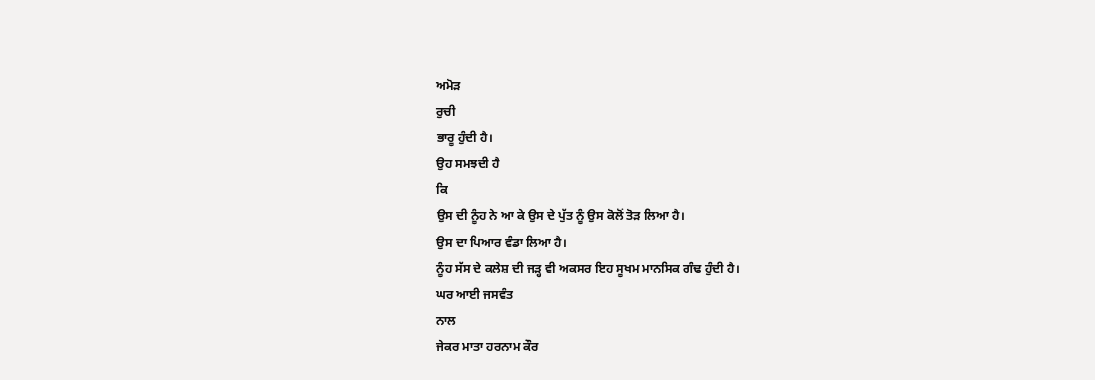ਅਮੋੜ
ਰੁਚੀ
ਭਾਰੂ ਹੁੰਦੀ ਹੈ।
ਉਹ ਸਮਝਦੀ ਹੈ
ਕਿ
ਉਸ ਦੀ ਨੂੰਹ ਨੇ ਆ ਕੇ ਉਸ ਦੇ ਪੁੱਤ ਨੂੰ ਉਸ ਕੋਲੋਂ ਤੋੜ ਲਿਆ ਹੈ।
ਉਸ ਦਾ ਪਿਆਰ ਵੰਡਾ ਲਿਆ ਹੈ।
ਨੂੰਹ ਸੱਸ ਦੇ ਕਲੇਸ਼ ਦੀ ਜੜ੍ਹ ਵੀ ਅਕਸਰ ਇਹ ਸੂਖਮ ਮਾਨਸਿਕ ਗੰਢ ਹੁੰਦੀ ਹੈ।
ਘਰ ਆਈ ਜਸਵੰਤ
ਨਾਲ
ਜੇਕਰ ਮਾਤਾ ਹਰਨਾਮ ਕੌਰ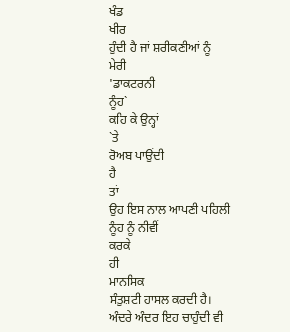ਖੰਡ
ਖੀਰ
ਹੁੰਦੀ ਹੈ ਜਾਂ ਸ਼ਰੀਕਣੀਆਂ ਨੂੰ
ਮੇਰੀ
'ਡਾਕਟਰਨੀ
ਨੂੰਹ`
ਕਹਿ ਕੇ ਉਨ੍ਹਾਂ
`ਤੇ
ਰੋਅਬ ਪਾਉਂਦੀ
ਹੈ
ਤਾਂ
ਉਹ ਇਸ ਨਾਲ ਆਪਣੀ ਪਹਿਲੀ ਨੂੰਹ ਨੂੰ ਨੀਵੀਂ
ਕਰਕੇ
ਹੀ
ਮਾਨਸਿਕ
ਸੰਤੁਸ਼ਟੀ ਹਾਸਲ ਕਰਦੀ ਹੈ।
ਅੰਦਰੇ ਅੰਦਰ ਇਹ ਚਾਹੁੰਦੀ ਵੀ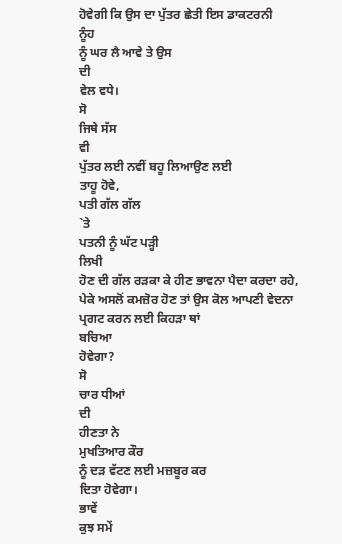ਹੋਵੇਗੀ ਕਿ ਉਸ ਦਾ ਪੁੱਤਰ ਛੇਤੀ ਇਸ ਡਾਕਟਰਨੀ
ਨੂੰਹ
ਨੂੰ ਘਰ ਲੈ ਆਵੇ ਤੇ ਉਸ
ਦੀ
ਵੇਲ ਵਧੇ।
ਸੋ
ਜਿਥੇ ਸੱਸ
ਵੀ
ਪੁੱਤਰ ਲਈ ਨਵੀਂ ਬਹੂ ਲਿਆਉਣ ਲਈ
ਤਾਹੂ ਹੋਵੇ,
ਪਤੀ ਗੱਲ ਗੱਲ
`ਤੇ
ਪਤਨੀ ਨੂੰ ਘੱਟ ਪੜ੍ਹੀ
ਲਿਖੀ
ਹੋਣ ਦੀ ਗੱਲ ਰੜਕਾ ਕੇ ਹੀਣ ਭਾਵਨਾ ਪੈਦਾ ਕਰਦਾ ਰਹੇ,
ਪੇਕੇ ਅਸਲੋਂ ਕਮਜ਼ੋਰ ਹੋਣ ਤਾਂ ਉਸ ਕੋਲ ਆਪਣੀ ਵੇਦਨਾ
ਪ੍ਰਗਟ ਕਰਨ ਲਈ ਕਿਹੜਾ ਥਾਂ
ਬਚਿਆ
ਹੋਵੇਗਾ?
ਸੋ
ਚਾਰ ਧੀਆਂ
ਦੀ
ਹੀਣਤਾ ਨੇ
ਮੁਖਤਿਆਰ ਕੌਰ
ਨੂੰ ਦੜ ਵੱਟਣ ਲਈ ਮਜ਼ਬੂਰ ਕਰ
ਦਿਤਾ ਹੋਵੇਗਾ।
ਭਾਵੇਂ
ਕੁਝ ਸਮੇਂ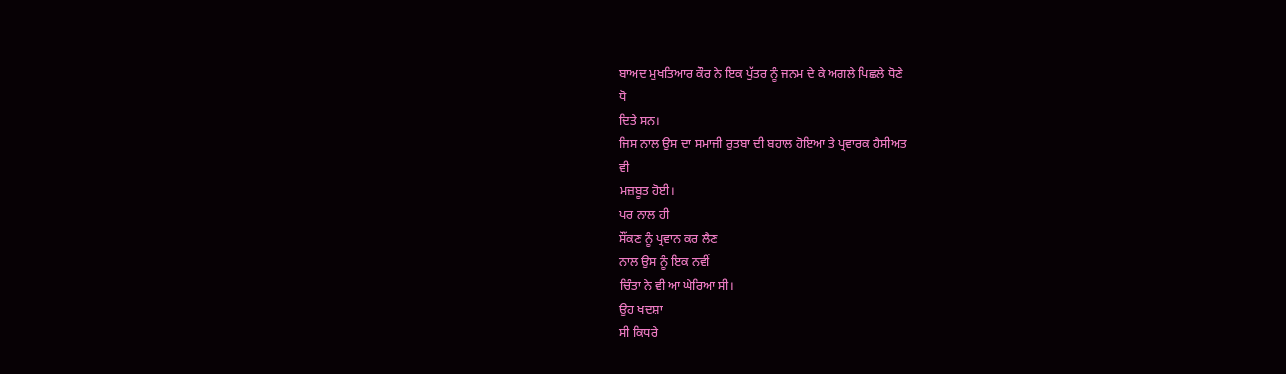ਬਾਅਦ ਮੁਖਤਿਆਰ ਕੌਰ ਨੇ ਇਕ ਪੁੱਤਰ ਨੂੰ ਜਨਮ ਦੇ ਕੇ ਅਗਲੇ ਪਿਛਲੇ ਧੋਣੇ
ਧੋ
ਦਿਤੇ ਸਨ।
ਜਿਸ ਨਾਲ ਉਸ ਦਾ ਸਮਾਜੀ ਰੁਤਬਾ ਦੀ ਬਹਾਲ ਹੋਇਆ ਤੇ ਪ੍ਰਵਾਰਕ ਹੈਸੀਅਤ
ਵੀ
ਮਜ਼ਬੂਤ ਹੋਈ।
ਪਰ ਨਾਲ ਹੀ
ਸੌਂਕਣ ਨੂੰ ਪ੍ਰਵਾਨ ਕਰ ਲੈਣ
ਨਾਲ ਉਸ ਨੂੰ ਇਕ ਨਵੀਂ
ਚਿੰਤਾ ਨੇ ਵੀ ਆ ਘੇਰਿਆ ਸੀ।
ਉਹ ਖਦਸ਼ਾ
ਸੀ ਕਿਧਰੇ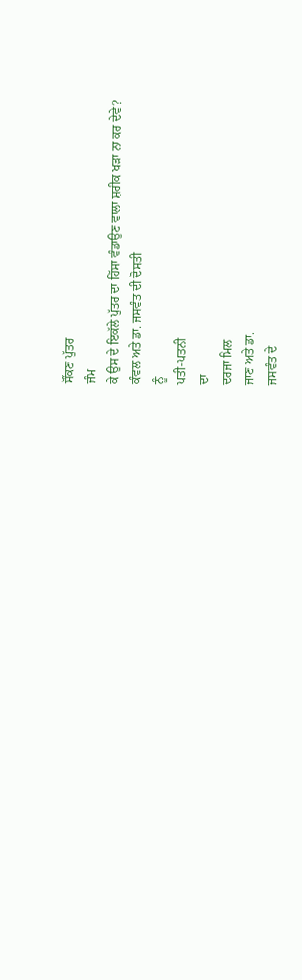ਸੌਂਕਣ ਪੁੱਤਰ
ਜੰਮ
ਕੇ ਉਸ ਦੇ ਇਕੱਲੇ ਪੁੱਤਰ ਦਾ ਹਿੱਸਾ ਵੰਡਾਉਣ ਵਾਲਾ ਸ਼ਰੀਕ ਖੜਾ ਨਾ ਕਰ ਦੇਵੇ?
ਕੰਵਲ ਅਤੇ ਡਾ. ਜਸਵੰਤ ਦੀ ਦੋਸਤੀ
ਨੂੰ
ਪਤੀ-ਪਤਨੀ
ਦਾ
ਦਰਜਾ ਮਿਲ
ਜਾਣ ਅਤੇ ਡਾ.
ਜਸਵੰਤ ਦੇ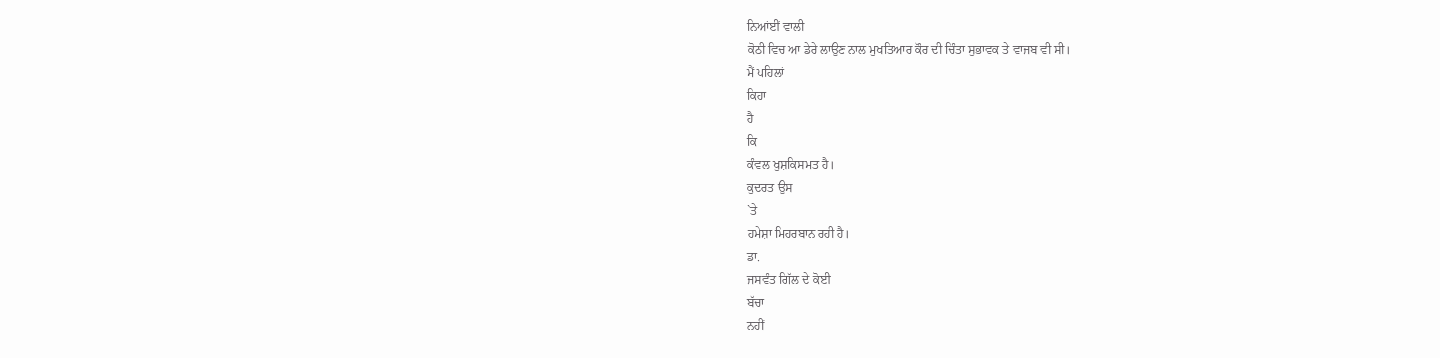ਨਿਆਂਈਂ ਵਾਲੀ
ਕੋਠੀ ਵਿਚ ਆ ਡੇਰੇ ਲਾਉਣ ਨਾਲ ਮੁਖਤਿਆਰ ਕੌਰ ਦੀ ਚਿੰਤਾ ਸੁਭਾਵਕ ਤੇ ਵਾਜਬ ਵੀ ਸੀ।
ਮੈਂ ਪਹਿਲਾਂ
ਕਿਹਾ
ਹੈ
ਕਿ
ਕੰਵਲ ਖੁਸ਼ਕਿਸਮਤ ਹੈ।
ਕੁਦਰਤ ਉਸ
`ਤੇ
ਹਮੇਸ਼ਾ ਮਿਹਰਬਾਨ ਰਹੀ ਹੈ।
ਡਾ.
ਜਸਵੰਤ ਗਿੱਲ ਦੇ ਕੋਈ
ਬੱਚਾ
ਨਹੀਂ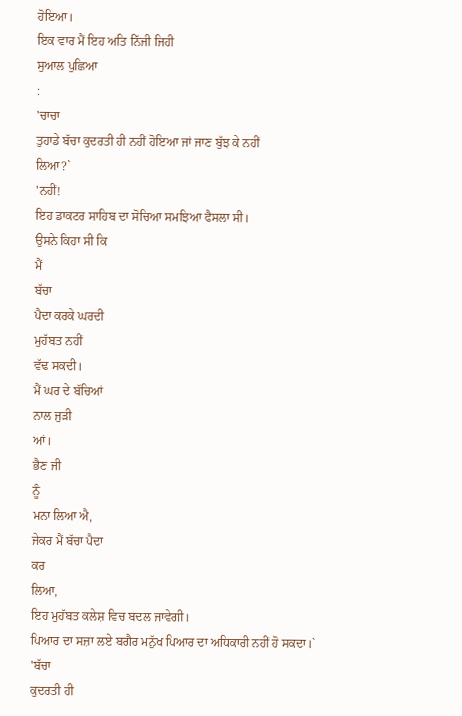ਹੋਇਆ।
ਇਕ ਵਾਰ ਮੈਂ ਇਹ ਅਤਿ ਨਿੱਜੀ ਜਿਹੀ
ਸੁਆਲ ਪੁਛਿਆ
:
'ਚਾਚਾ
ਤੁਹਾਡੇ ਬੱਚਾ ਕੁਦਰਤੀ ਹੀ ਨਹੀਂ ਹੋਇਆ ਜਾਂ ਜਾਣ ਬੁੱਝ ਕੇ ਨਹੀਂ
ਲਿਆ?`
'ਨਹੀਂ!
ਇਹ ਡਾਕਟਰ ਸਾਹਿਬ ਦਾ ਸੋਚਿਆ ਸਮਝਿਆ ਫੈਸਲਾ ਸੀ।
ਉਸਨੇ ਕਿਹਾ ਸੀ ਕਿ
ਮੈਂ
ਬੱਚਾ
ਪੈਦਾ ਕਰਕੇ ਘਰਦੀ
ਮੁਹੱਬਤ ਨਹੀਂ
ਵੱਢ ਸਕਦੀ।
ਮੈਂ ਘਰ ਦੇ ਬੱਚਿਆਂ
ਨਾਲ ਜੁੜੀ
ਆਂ।
ਭੈਣ ਜੀ
ਨੂੰ
ਮਨਾ ਲਿਆ ਐ,
ਜੇਕਰ ਮੈਂ ਬੱਚਾ ਪੈਦਾ
ਕਰ
ਲਿਆ,
ਇਹ ਮੁਹੱਬਤ ਕਲੇਸ਼ ਵਿਚ ਬਦਲ ਜਾਵੇਗੀ।
ਪਿਆਰ ਦਾ ਸਜ਼ਾ ਲਏ ਬਗੈਰ ਮਨੁੱਖ ਪਿਆਰ ਦਾ ਅਧਿਕਾਰੀ ਨਹੀਂ ਹੋ ਸਕਦਾ।`
'ਬੱਚਾ
ਕੁਦਰਤੀ ਹੀ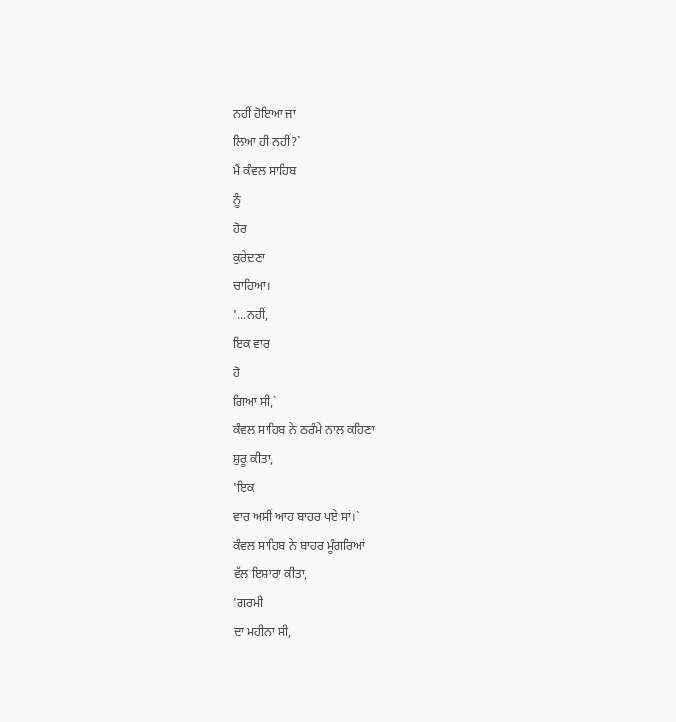ਨਹੀਂ ਹੋਇਆ ਜਾਂ
ਲਿਆ ਹੀ ਨਹੀਂ?`
ਮੈਂ ਕੰਵਲ ਸਾਹਿਬ
ਨੂੰ
ਹੋਰ
ਕੁਰੇਦਣਾ
ਚਾਹਿਆ।
'...ਨਹੀਂ,
ਇਕ ਵਾਰ
ਹੋ
ਗਿਆ ਸੀ,`
ਕੰਵਲ ਸਾਹਿਬ ਨੇ ਠਰੰਮੇ ਨਾਲ ਕਹਿਣਾ
ਸ਼ੁਰੂ ਕੀਤਾ,
'ਇਕ
ਵਾਰ ਅਸੀਂ ਆਹ ਬਾਹਰ ਪਏ ਸਾਂ।`
ਕੰਵਲ ਸਾਹਿਬ ਨੇ ਬਾਹਰ ਮੂੰਗਰਿਆਂ
ਵੱਲ ਇਸ਼ਾਰਾ ਕੀਤਾ,
'ਗਰਮੀ
ਦਾ ਮਹੀਨਾ ਸੀ,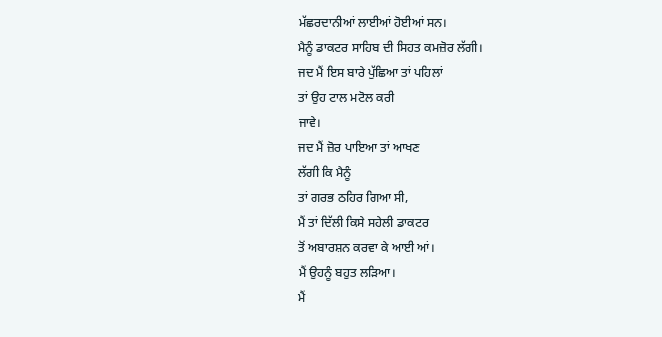ਮੱਛਰਦਾਨੀਆਂ ਲਾਈਆਂ ਹੋਈਆਂ ਸਨ।
ਮੈਨੂੰ ਡਾਕਟਰ ਸਾਹਿਬ ਦੀ ਸਿਹਤ ਕਮਜ਼ੋਰ ਲੱਗੀ।
ਜਦ ਮੈਂ ਇਸ ਬਾਰੇ ਪੁੱਛਿਆ ਤਾਂ ਪਹਿਲਾਂ
ਤਾਂ ਉਹ ਟਾਲ ਮਟੋਲ ਕਰੀ
ਜਾਵੇ।
ਜਦ ਮੈਂ ਜ਼ੋਰ ਪਾਇਆ ਤਾਂ ਆਖਣ
ਲੱਗੀ ਕਿ ਮੈਨੂੰ
ਤਾਂ ਗਰਭ ਠਹਿਰ ਗਿਆ ਸੀ,
ਮੈਂ ਤਾਂ ਦਿੱਲੀ ਕਿਸੇ ਸਹੇਲੀ ਡਾਕਟਰ
ਤੋਂ ਅਬਾਰਸ਼ਨ ਕਰਵਾ ਕੇ ਆਈ ਆਂ।
ਮੈਂ ਉਹਨੂੰ ਬਹੁਤ ਲੜਿਆ।
ਮੈਂ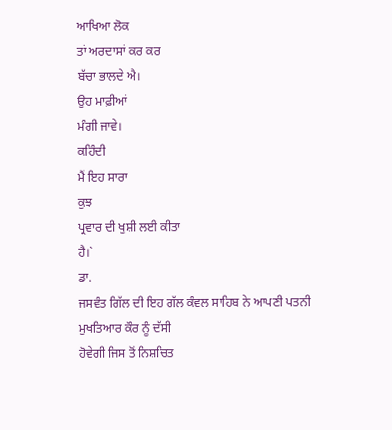ਆਖਿਆ ਲੋਕ
ਤਾਂ ਅਰਦਾਸਾਂ ਕਰ ਕਰ
ਬੱਚਾ ਭਾਲਦੇ ਐ।
ਉਹ ਮਾਫ਼ੀਆਂ
ਮੰਗੀ ਜਾਵੇ।
ਕਹਿੰਦੀ
ਮੈਂ ਇਹ ਸਾਰਾ
ਕੁਝ
ਪ੍ਰਵਾਰ ਦੀ ਖੁਸ਼ੀ ਲਈ ਕੀਤਾ
ਹੈ।`
ਡਾ.
ਜਸਵੰਤ ਗਿੱਲ ਦੀ ਇਹ ਗੱਲ ਕੰਵਲ ਸਾਹਿਬ ਨੇ ਆਪਣੀ ਪਤਨੀ ਮੁਖਤਿਆਰ ਕੌਰ ਨੂੰ ਦੱਸੀ
ਹੋਵੇਗੀ ਜਿਸ ਤੋਂ ਨਿਸ਼ਚਿਤ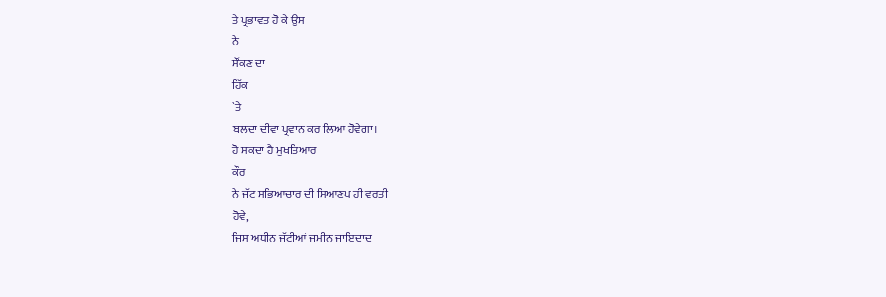ਤੇ ਪ੍ਰਭਾਵਤ ਹੋ ਕੇ ਉਸ
ਨੇ
ਸੌਂਕਣ ਦਾ
ਹਿੱਕ
`ਤੇ
ਬਲਦਾ ਦੀਵਾ ਪ੍ਰਵਾਨ ਕਰ ਲਿਆ ਹੋਵੇਗਾ।
ਹੋ ਸਕਦਾ ਹੈ ਮੁਖਤਿਆਰ
ਕੌਰ
ਨੇ ਜੱਟ ਸਭਿਆਚਾਰ ਦੀ ਸਿਆਣਪ ਹੀ ਵਰਤੀ
ਹੋਵੇ,
ਜਿਸ ਅਧੀਨ ਜੱਟੀਆਂ ਜਮੀਨ ਜਾਇਦਾਦ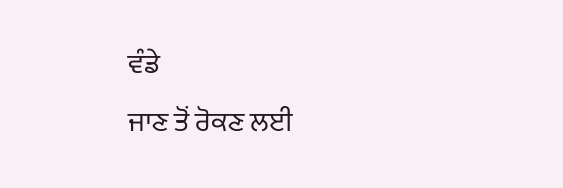ਵੰਡੇ
ਜਾਣ ਤੋਂ ਰੋਕਣ ਲਈ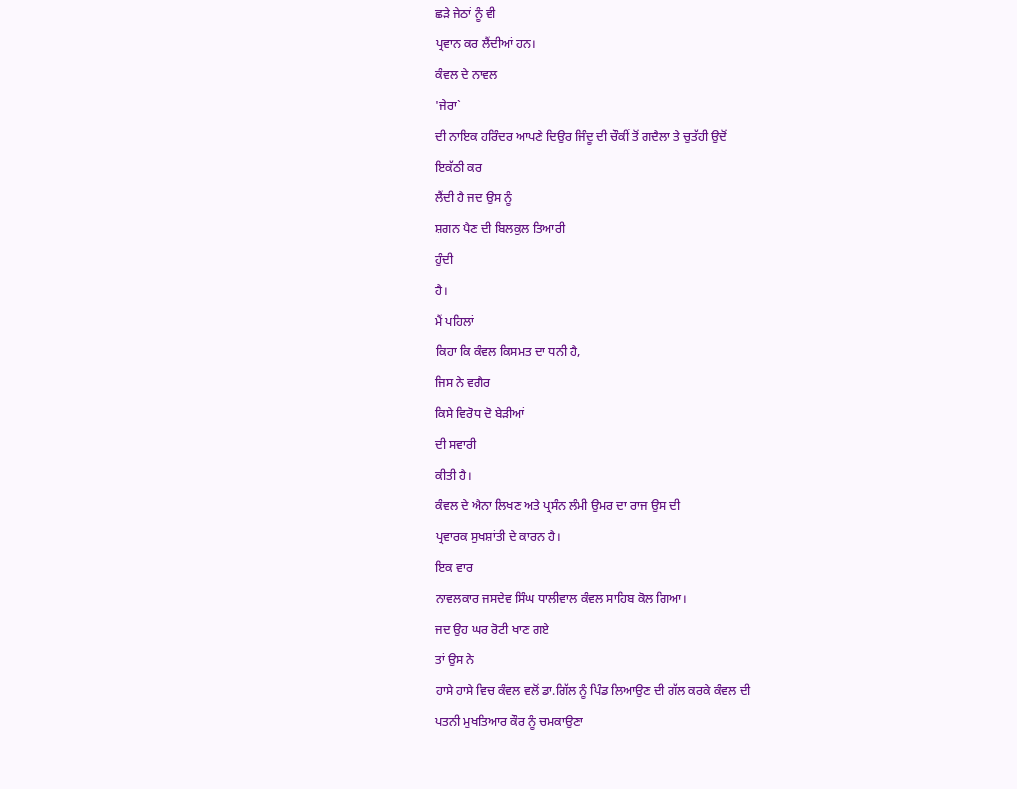ਛੜੇ ਜੇਠਾਂ ਨੂੰ ਵੀ
ਪ੍ਰਵਾਨ ਕਰ ਲੈਂਦੀਆਂ ਹਨ।
ਕੰਵਲ ਦੇ ਨਾਵਲ
'ਜੇਰਾ`
ਦੀ ਨਾਇਕ ਹਰਿੰਦਰ ਆਪਣੇ ਦਿਉਰ ਜਿੰਦੂ ਦੀ ਚੌਕੀਂ ਤੋਂ ਗਦੈਲਾ ਤੇ ਚੁਤੱਹੀ ਉਦੋਂ
ਇਕੱਠੀ ਕਰ
ਲੈਂਦੀ ਹੈ ਜਦ ਉਸ ਨੂੰ
ਸ਼ਗਨ ਪੈਣ ਦੀ ਬਿਲਕੁਲ ਤਿਆਰੀ
ਹੁੰਦੀ
ਹੈ।
ਮੈਂ ਪਹਿਲਾਂ
ਕਿਹਾ ਕਿ ਕੰਵਲ ਕਿਸਮਤ ਦਾ ਧਨੀ ਹੈ,
ਜਿਸ ਨੇ ਵਗੈਰ
ਕਿਸੇ ਵਿਰੋਧ ਦੋ ਬੇੜੀਆਂ
ਦੀ ਸਵਾਰੀ
ਕੀਤੀ ਹੈ।
ਕੰਵਲ ਦੇ ਐਨਾ ਲਿਖਣ ਅਤੇ ਪ੍ਰਸੰਨ ਲੰਮੀ ਉਮਰ ਦਾ ਰਾਜ ਉਸ ਦੀ
ਪ੍ਰਵਾਰਕ ਸੁਖਸ਼ਾਂਤੀ ਦੇ ਕਾਰਨ ਹੈ।
ਇਕ ਵਾਰ
ਨਾਵਲਕਾਰ ਜਸਦੇਵ ਸਿੰਘ ਧਾਲੀਵਾਲ ਕੰਵਲ ਸਾਹਿਬ ਕੋਲ ਗਿਆ।
ਜਦ ਉਹ ਘਰ ਰੋਟੀ ਖਾਣ ਗਏ
ਤਾਂ ਉਸ ਨੇ
ਹਾਸੇ ਹਾਸੇ ਵਿਚ ਕੰਵਲ ਵਲੋਂ ਡਾ.ਗਿੱਲ ਨੂੰ ਪਿੰਡ ਲਿਆਉਣ ਦੀ ਗੱਲ ਕਰਕੇ ਕੰਵਲ ਦੀ
ਪਤਨੀ ਮੁਖਤਿਆਰ ਕੌਰ ਨੂੰ ਚਮਕਾਉਣਾ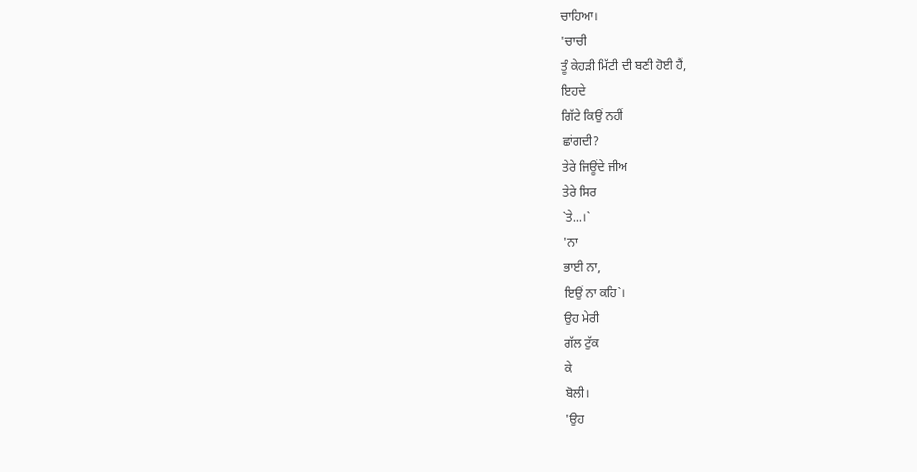ਚਾਹਿਆ।
'ਚਾਚੀ
ਤੂੰ ਕੇਹੜੀ ਮਿੱਟੀ ਦੀ ਬਣੀ ਹੋਈ ਹੈਂ,
ਇਹਦੇ
ਗਿੱਟੇ ਕਿਉਂ ਨਹੀਂ
ਛਾਂਗਦੀ?
ਤੇਰੇ ਜਿਊਂਦੇ ਜੀਅ
ਤੇਰੇ ਸਿਰ
`ਤੇ...।`
'ਨਾ
ਭਾਈ ਨਾ,
ਇਉਂ ਨਾ ਕਹਿ`।
ਉਹ ਮੇਰੀ
ਗੱਲ ਟੁੱਕ
ਕੇ
ਬੋਲੀ।
'ਉਹ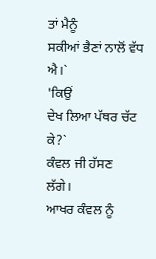ਤਾਂ ਮੈਨੂੰ
ਸਕੀਆਂ ਭੈਣਾਂ ਨਾਲੋਂ ਵੱਧ ਐ।`
'ਕਿਉਂ
ਦੇਖ ਲਿਆ ਪੱਥਰ ਚੱਟ
ਕੇ?`
ਕੰਵਲ ਜੀ ਹੱਸਣ
ਲੱਗੇ।
ਆਖਰ ਕੰਵਲ ਨੂੰ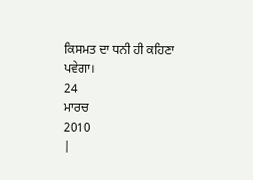ਕਿਸਮਤ ਦਾ ਧਨੀ ਹੀ ਕਹਿਣਾ
ਪਵੇਗਾ।
24
ਮਾਰਚ
2010
|